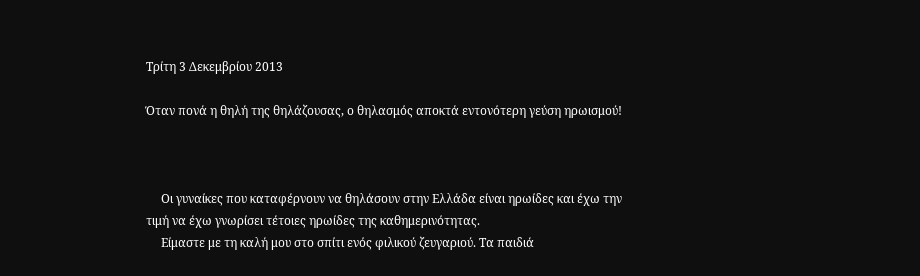Τρίτη 3 Δεκεμβρίου 2013

Όταν πονά η θηλή της θηλάζουσας, ο θηλασμός αποκτά εντονότερη γεύση ηρωισμού!



     Οι γυναίκες που καταφέρνουν να θηλάσουν στην Ελλάδα είναι ηρωίδες και έχω την τιμή να έχω γνωρίσει τέτοιες ηρωίδες της καθημερινότητας.
     Είμαστε με τη καλή μου στο σπίτι ενός φιλικού ζευγαριού. Τα παιδιά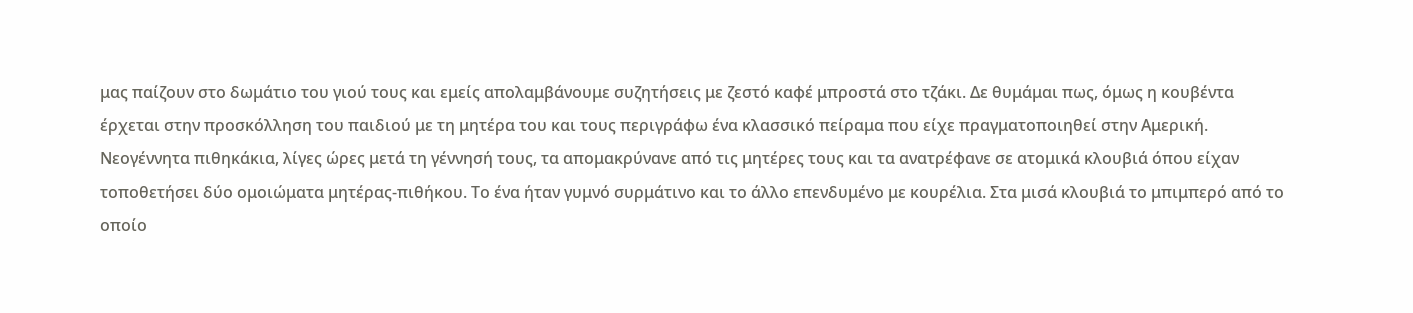μας παίζουν στο δωμάτιο του γιού τους και εμείς απολαμβάνουμε συζητήσεις με ζεστό καφέ μπροστά στο τζάκι. Δε θυμάμαι πως, όμως η κουβέντα έρχεται στην προσκόλληση του παιδιού με τη μητέρα του και τους περιγράφω ένα κλασσικό πείραμα που είχε πραγματοποιηθεί στην Αμερική. Νεογέννητα πιθηκάκια, λίγες ώρες μετά τη γέννησή τους, τα απομακρύνανε από τις μητέρες τους και τα ανατρέφανε σε ατομικά κλουβιά όπου είχαν τοποθετήσει δύο ομοιώματα μητέρας-πιθήκου. Το ένα ήταν γυμνό συρμάτινο και το άλλο επενδυμένο με κουρέλια. Στα μισά κλουβιά το μπιμπερό από το οποίο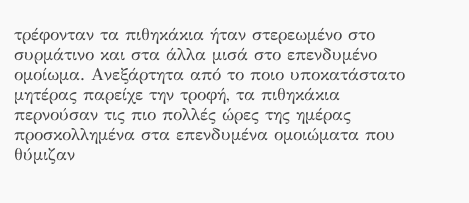τρέφονταν τα πιθηκάκια ήταν στερεωμένο στο συρμάτινο και στα άλλα μισά στο επενδυμένο ομοίωμα. Ανεξάρτητα από το ποιο υποκατάστατο μητέρας παρείχε την τροφή, τα πιθηκάκια περνούσαν τις πιο πολλές ώρες της ημέρας προσκολλημένα στα επενδυμένα ομοιώματα που θύμιζαν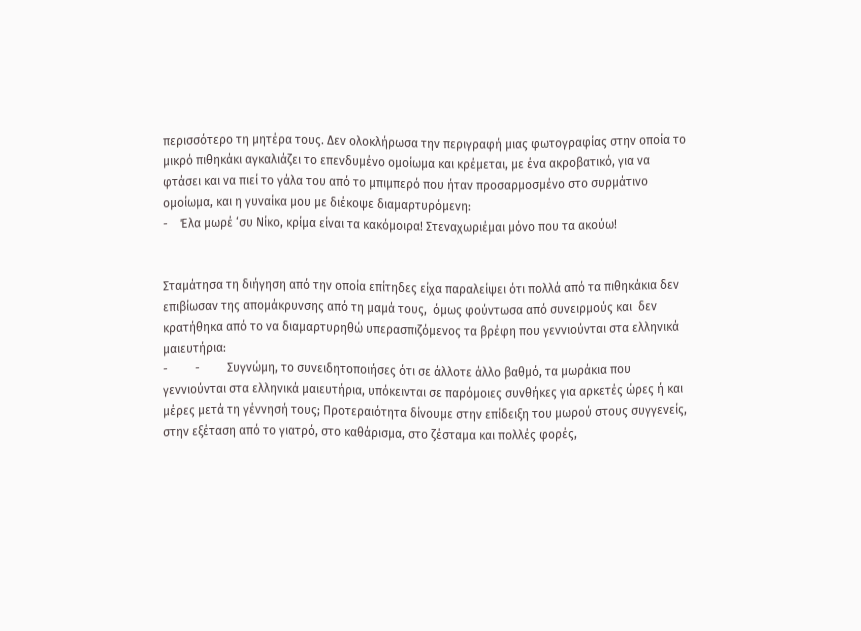περισσότερο τη μητέρα τους. Δεν ολοκλήρωσα την περιγραφή μιας φωτογραφίας στην οποία το μικρό πιθηκάκι αγκαλιάζει το επενδυμένο ομοίωμα και κρέμεται, με ένα ακροβατικό, για να φτάσει και να πιεί το γάλα του από το μπιμπερό που ήταν προσαρμοσμένο στο συρμάτινο ομοίωμα, και η γυναίκα μου με διέκοψε διαμαρτυρόμενη:
-    Έλα μωρέ ‘συ Νίκο, κρίμα είναι τα κακόμοιρα! Στεναχωριέμαι μόνο που τα ακούω!


Σταμάτησα τη διήγηση από την οποία επίτηδες είχα παραλείψει ότι πολλά από τα πιθηκάκια δεν επιβίωσαν της απομάκρυνσης από τη μαμά τους,  όμως φούντωσα από συνειρμούς και  δεν κρατήθηκα από το να διαμαρτυρηθώ υπερασπιζόμενος τα βρέφη που γεννιούνται στα ελληνικά μαιευτήρια:
-         -         Συγνώμη, το συνειδητοποιήσες ότι σε άλλοτε άλλο βαθμό, τα μωράκια που γεννιούνται στα ελληνικά μαιευτήρια, υπόκεινται σε παρόμοιες συνθήκες για αρκετές ώρες ή και μέρες μετά τη γέννησή τους; Προτεραιότητα δίνουμε στην επίδειξη του μωρού στους συγγενείς, στην εξέταση από το γιατρό, στο καθάρισμα, στο ζέσταμα και πολλές φορές,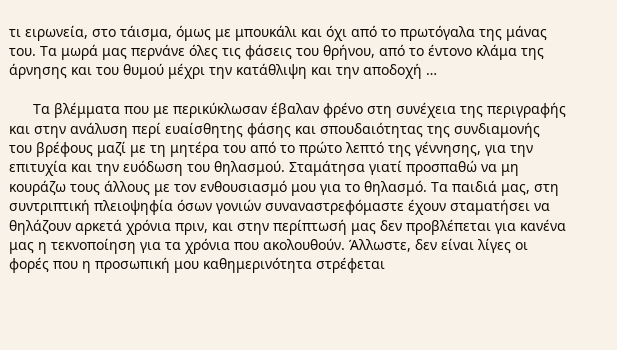τι ειρωνεία, στο τάισμα, όμως με μπουκάλι και όχι από το πρωτόγαλα της μάνας του. Τα μωρά μας περνάνε όλες τις φάσεις του θρήνου, από το έντονο κλάμα της άρνησης και του θυμού μέχρι την κατάθλιψη και την αποδοχή …

      Τα βλέμματα που με περικύκλωσαν έβαλαν φρένο στη συνέχεια της περιγραφής και στην ανάλυση περί ευαίσθητης φάσης και σπουδαιότητας της συνδιαμονής του βρέφους μαζί με τη μητέρα του από το πρώτο λεπτό της γέννησης, για την επιτυχία και την ευόδωση του θηλασμού. Σταμάτησα γιατί προσπαθώ να μη κουράζω τους άλλους με τον ενθουσιασμό μου για το θηλασμό. Τα παιδιά μας, στη συντριπτική πλειοψηφία όσων γονιών συναναστρεφόμαστε έχουν σταματήσει να θηλάζουν αρκετά χρόνια πριν, και στην περίπτωσή μας δεν προβλέπεται για κανένα μας η τεκνοποίηση για τα χρόνια που ακολουθούν. Άλλωστε, δεν είναι λίγες οι φορές που η προσωπική μου καθημερινότητα στρέφεται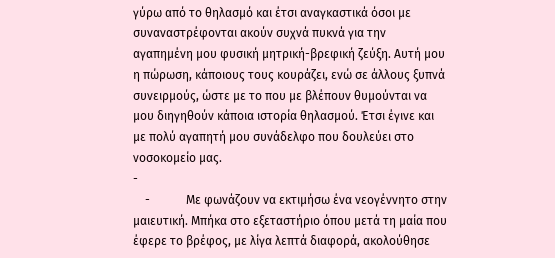γύρω από το θηλασμό και έτσι αναγκαστικά όσοι με συναναστρέφονται ακούν συχνά πυκνά για την αγαπημένη μου φυσική μητρική-βρεφική ζεύξη. Αυτή μου η πώρωση, κάποιους τους κουράζει, ενώ σε άλλους ξυπνά συνειρμούς, ώστε με το που με βλέπουν θυμούνται να μου διηγηθούν κάποια ιστορία θηλασμού. Έτσι έγινε και με πολύ αγαπητή μου συνάδελφο που δουλεύει στο νοσοκομείο μας.
-
    -            Με φωνάζουν να εκτιμήσω ένα νεογέννητο στην μαιευτική. Μπήκα στο εξεταστήριο όπου μετά τη μαία που έφερε το βρέφος, με λίγα λεπτά διαφορά, ακολούθησε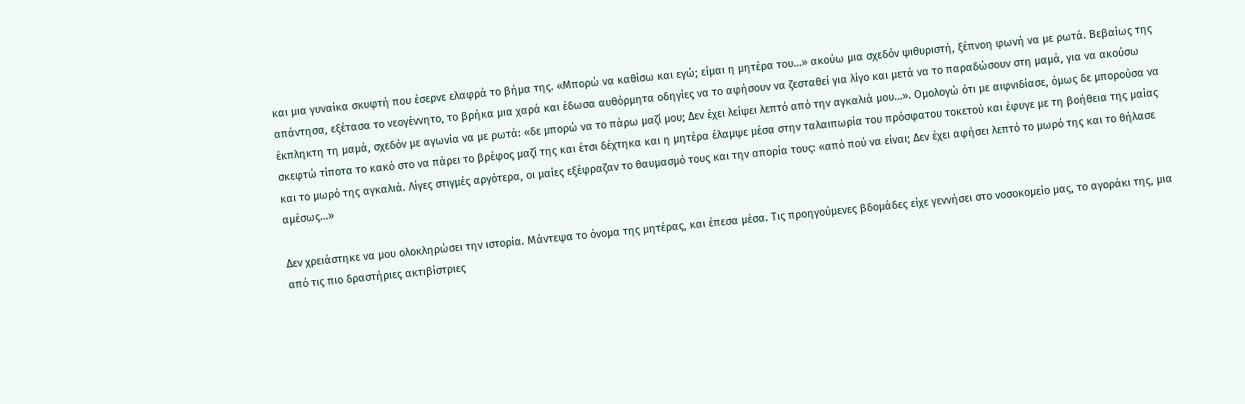και μια γυναίκα σκυφτή που έσερνε ελαφρά το βήμα της. «Μπορώ να καθίσω και εγώ; είμαι η μητέρα του…» ακούω μια σχεδόν ψιθυριστή, ξέπνοη φωνή να με ρωτά. Βεβαίως της απάντησα, εξέτασα το νεογέννητο, το βρήκα μια χαρά και έδωσα αυθόρμητα οδηγίες να το αφήσουν να ζεσταθεί για λίγο και μετά να το παραδώσουν στη μαμά, για να ακούσω έκπληκτη τη μαμά, σχεδόν με αγωνία να με ρωτά: «δε μπορώ να το πάρω μαζί μου; Δεν έχει λείψει λεπτό από την αγκαλιά μου…». Ομολογώ ότι με αιφνιδίασε, όμως δε μπορούσα να σκεφτώ τίποτα το κακό στο να πάρει το βρέφος μαζί της και έτσι δέχτηκα και η μητέρα έλαμψε μέσα στην ταλαιπωρία του πρόσφατου τοκετού και έφυγε με τη βοήθεια της μαίας και το μωρό της αγκαλιά. Λίγες στιγμές αργότερα, οι μαίες εξέφραζαν το θαυμασμό τους και την απορία τους: «από πού να είναι; Δεν έχει αφήσει λεπτό το μωρό της και το θήλασε αμέσως…»

Δεν χρειάστηκε να μου ολοκληρώσει την ιστορία. Μάντεψα το όνομα της μητέρας, και έπεσα μέσα. Τις προηγούμενες βδομάδες είχε γεννήσει στο νοσοκομείο μας, το αγοράκι της, μια από τις πιο δραστήριες ακτιβίστριες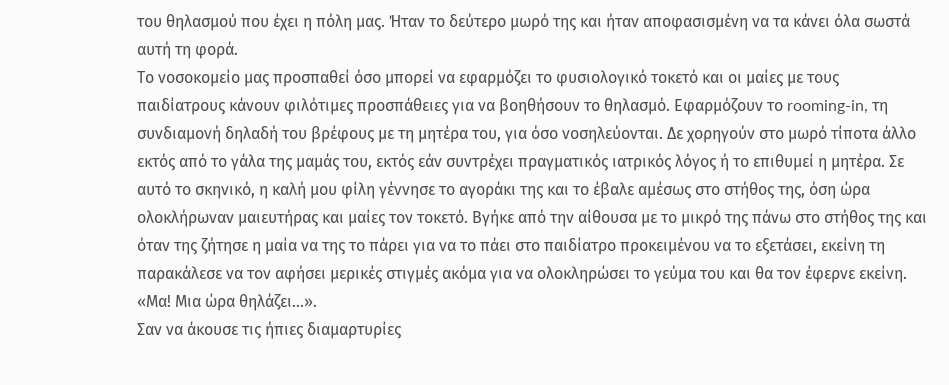του θηλασμού που έχει η πόλη μας. Ήταν το δεύτερο μωρό της και ήταν αποφασισμένη να τα κάνει όλα σωστά αυτή τη φορά.
Το νοσοκομείο μας προσπαθεί όσο μπορεί να εφαρμόζει το φυσιολογικό τοκετό και οι μαίες με τους παιδίατρους κάνουν φιλότιμες προσπάθειες για να βοηθήσουν το θηλασμό. Εφαρμόζουν το rooming-in, τη συνδιαμονή δηλαδή του βρέφους με τη μητέρα του, για όσο νοσηλεύονται. Δε χορηγούν στο μωρό τίποτα άλλο εκτός από το γάλα της μαμάς του, εκτός εάν συντρέχει πραγματικός ιατρικός λόγος ή το επιθυμεί η μητέρα. Σε αυτό το σκηνικό, η καλή μου φίλη γέννησε το αγοράκι της και το έβαλε αμέσως στο στήθος της, όση ώρα ολοκλήρωναν μαιευτήρας και μαίες τον τοκετό. Βγήκε από την αίθουσα με το μικρό της πάνω στο στήθος της και όταν της ζήτησε η μαία να της το πάρει για να το πάει στο παιδίατρο προκειμένου να το εξετάσει, εκείνη τη παρακάλεσε να τον αφήσει μερικές στιγμές ακόμα για να ολοκληρώσει το γεύμα του και θα τον έφερνε εκείνη. «Μα! Μια ώρα θηλάζει…».
Σαν να άκουσε τις ήπιες διαμαρτυρίες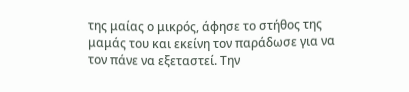της μαίας ο μικρός, άφησε το στήθος της μαμάς του και εκείνη τον παράδωσε για να τον πάνε να εξεταστεί. Την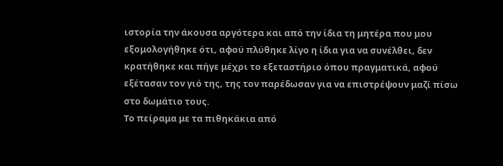ιστορία την άκουσα αργότερα και από την ίδια τη μητέρα που μου εξομολογήθηκε ότι, αφού πλύθηκε λίγο η ίδια για να συνέλθει, δεν κρατήθηκε και πήγε μέχρι το εξεταστήριο όπου πραγματικά, αφού εξέτασαν τον γιό της, της τον παρέδωσαν για να επιστρέψουν μαζί πίσω στο δωμάτιο τους.
Το πείραμα με τα πιθηκάκια από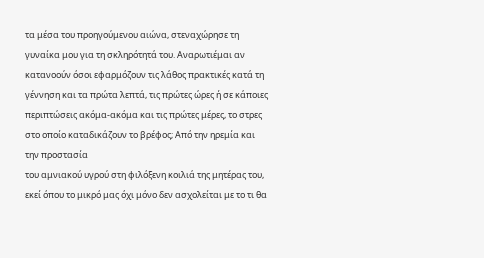τα μέσα του προηγούμενου αιώνα, στεναχώρησε τη γυναίκα μου για τη σκληρότητά του. Αναρωτιέμαι αν κατανοούν όσοι εφαρμόζουν τις λάθος πρακτικές κατά τη γέννηση και τα πρώτα λεπτά, τις πρώτες ώρες ή σε κάποιες περιπτώσεις ακόμα-ακόμα και τις πρώτες μέρες, το στρες στο οποίο καταδικάζουν το βρέφος; Από την ηρεμία και την προστασία
του αμνιακού υγρού στη φιλόξενη κοιλιά της μητέρας του, εκεί όπου το μικρό μας όχι μόνο δεν ασχολείται με το τι θα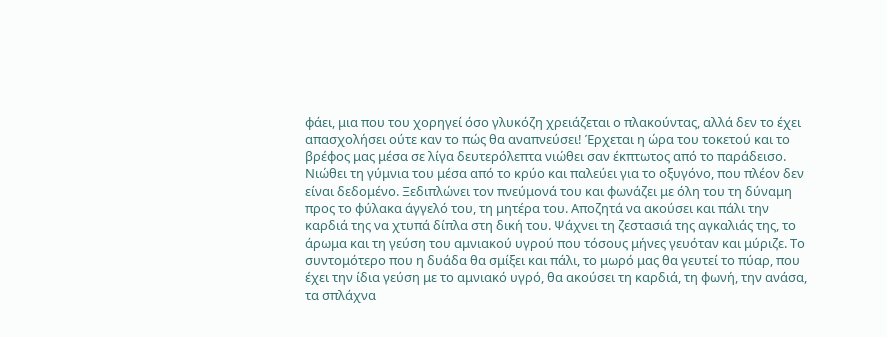φάει, μια που του χορηγεί όσο γλυκόζη χρειάζεται ο πλακούντας, αλλά δεν το έχει απασχολήσει ούτε καν το πώς θα αναπνεύσει! Έρχεται η ώρα του τοκετού και το βρέφος μας μέσα σε λίγα δευτερόλεπτα νιώθει σαν έκπτωτος από το παράδεισο. Νιώθει τη γύμνια του μέσα από το κρύο και παλεύει για το οξυγόνο, που πλέον δεν είναι δεδομένο. Ξεδιπλώνει τον πνεύμονά του και φωνάζει με όλη του τη δύναμη προς το φύλακα άγγελό του, τη μητέρα του. Αποζητά να ακούσει και πάλι την καρδιά της να χτυπά δίπλα στη δική του. Ψάχνει τη ζεστασιά της αγκαλιάς της, το άρωμα και τη γεύση του αμνιακού υγρού που τόσους μήνες γευόταν και μύριζε. Το συντομότερο που η δυάδα θα σμίξει και πάλι, το μωρό μας θα γευτεί το πύαρ, που έχει την ίδια γεύση με το αμνιακό υγρό, θα ακούσει τη καρδιά, τη φωνή, την ανάσα, τα σπλάχνα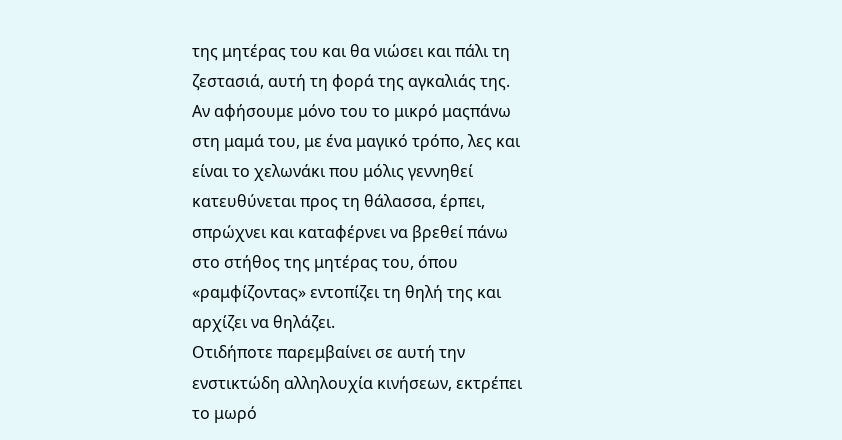της μητέρας του και θα νιώσει και πάλι τη ζεστασιά, αυτή τη φορά της αγκαλιάς της.
Αν αφήσουμε μόνο του το μικρό μαςπάνω στη μαμά του, με ένα μαγικό τρόπο, λες και είναι το χελωνάκι που μόλις γεννηθεί κατευθύνεται προς τη θάλασσα, έρπει, σπρώχνει και καταφέρνει να βρεθεί πάνω στο στήθος της μητέρας του, όπου «ραμφίζοντας» εντοπίζει τη θηλή της και αρχίζει να θηλάζει.
Οτιδήποτε παρεμβαίνει σε αυτή την ενστικτώδη αλληλουχία κινήσεων, εκτρέπει το μωρό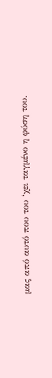μας από αυτό που του ‘χει ταγμένο η φύση του.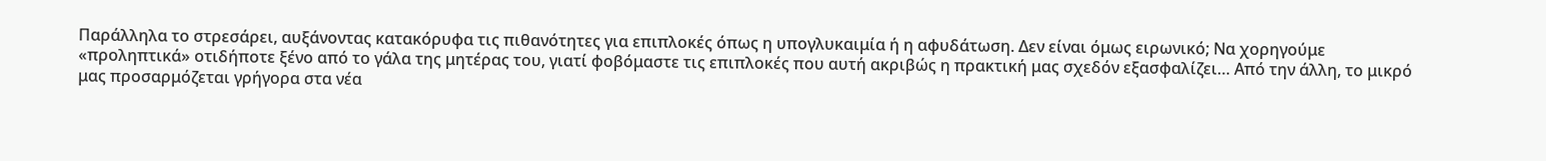Παράλληλα το στρεσάρει, αυξάνοντας κατακόρυφα τις πιθανότητες για επιπλοκές όπως η υπογλυκαιμία ή η αφυδάτωση. Δεν είναι όμως ειρωνικό; Να χορηγούμε «προληπτικά» οτιδήποτε ξένο από το γάλα της μητέρας του, γιατί φοβόμαστε τις επιπλοκές που αυτή ακριβώς η πρακτική μας σχεδόν εξασφαλίζει… Από την άλλη, το μικρό μας προσαρμόζεται γρήγορα στα νέα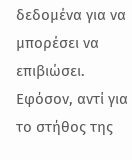δεδομένα για να μπορέσει να επιβιώσει. Εφόσον, αντί για το στήθος της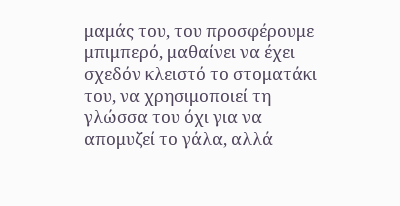μαμάς του, του προσφέρουμε μπιμπερό, μαθαίνει να έχει σχεδόν κλειστό το στοματάκι του, να χρησιμοποιεί τη γλώσσα του όχι για να απομυζεί το γάλα, αλλά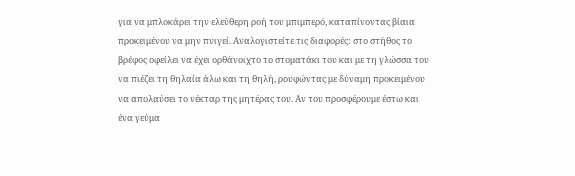για να μπλοκάρει την ελεύθερη ροή του μπιμπερό, καταπίνοντας βίαια προκειμένου να μην πνιγεί. Αναλογιστείτε τις διαφορές: στο στήθος το βρέφος οφείλει να έχει ορθάνοιχτο το στοματάκι του και με τη γλώσσα του να πιέζει τη θηλαία άλω και τη θηλή, ρουφώντας με δύναμη προκειμένου να απολαύσει το νέκταρ της μητέρας του. Αν του προσφέρουμε έστω και ένα γεύμα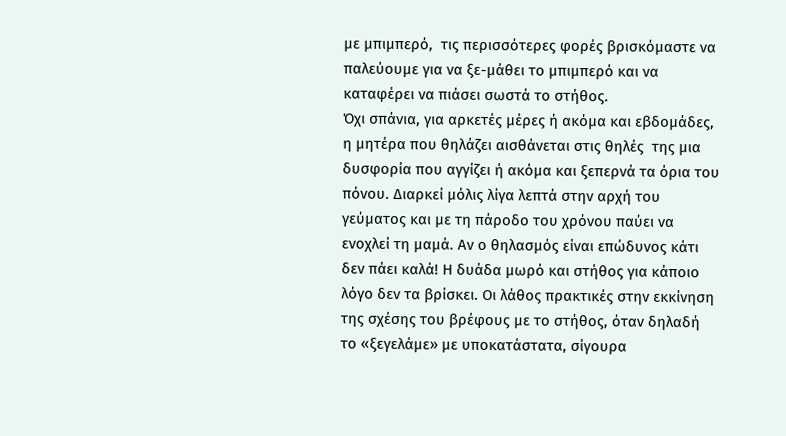με μπιμπερό,  τις περισσότερες φορές βρισκόμαστε να παλεύουμε για να ξε-μάθει το μπιμπερό και να καταφέρει να πιάσει σωστά το στήθος.
Όχι σπάνια, για αρκετές μέρες ή ακόμα και εβδομάδες, η μητέρα που θηλάζει αισθάνεται στις θηλές  της μια δυσφορία που αγγίζει ή ακόμα και ξεπερνά τα όρια του πόνου. Διαρκεί μόλις λίγα λεπτά στην αρχή του γεύματος και με τη πάροδο του χρόνου παύει να ενοχλεί τη μαμά. Αν ο θηλασμός είναι επώδυνος κάτι δεν πάει καλά! Η δυάδα μωρό και στήθος για κάποιο λόγο δεν τα βρίσκει. Οι λάθος πρακτικές στην εκκίνηση της σχέσης του βρέφους με το στήθος, όταν δηλαδή το «ξεγελάμε» με υποκατάστατα, σίγουρα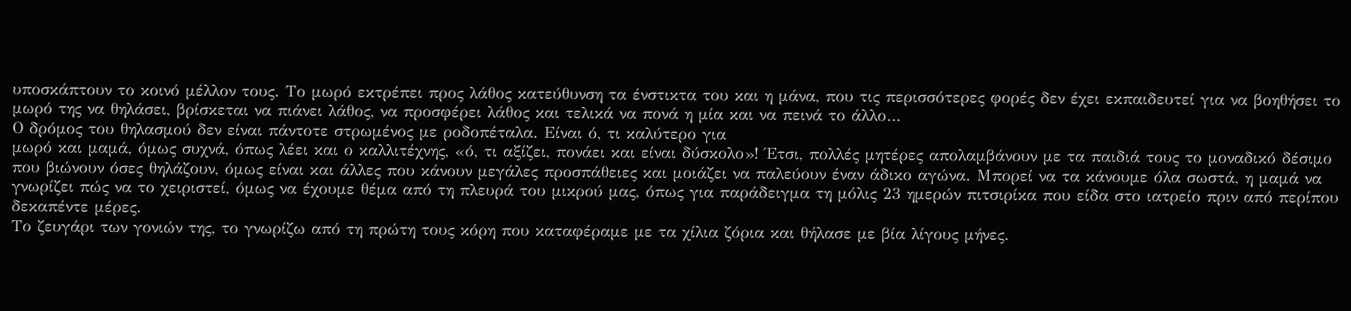υποσκάπτουν το κοινό μέλλον τους. Το μωρό εκτρέπει προς λάθος κατεύθυνση τα ένστικτα του και η μάνα, που τις περισσότερες φορές δεν έχει εκπαιδευτεί για να βοηθήσει το μωρό της να θηλάσει, βρίσκεται να πιάνει λάθος, να προσφέρει λάθος και τελικά να πονά η μία και να πεινά το άλλο…
Ο δρόμος του θηλασμού δεν είναι πάντοτε στρωμένος με ροδοπέταλα. Είναι ό, τι καλύτερο για
μωρό και μαμά, όμως συχνά, όπως λέει και ο καλλιτέχνης, «ό, τι αξίζει, πονάει και είναι δύσκολο»! Έτσι, πολλές μητέρες απολαμβάνουν με τα παιδιά τους το μοναδικό δέσιμο που βιώνουν όσες θηλάζουν, όμως είναι και άλλες που κάνουν μεγάλες προσπάθειες και μοιάζει να παλεύουν έναν άδικο αγώνα. Μπορεί να τα κάνουμε όλα σωστά, η μαμά να γνωρίζει πώς να το χειριστεί, όμως να έχουμε θέμα από τη πλευρά του μικρού μας, όπως για παράδειγμα τη μόλις 23 ημερών πιτσιρίκα που είδα στο ιατρείο πριν από περίπου δεκαπέντε μέρες.
Το ζευγάρι των γονιών της, το γνωρίζω από τη πρώτη τους κόρη που καταφέραμε με τα χίλια ζόρια και θήλασε με βία λίγους μήνες.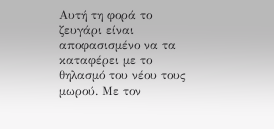Αυτή τη φορά το ζευγάρι είναι αποφασισμένο να τα καταφέρει με το θηλασμό του νέου τους μωρού. Με τον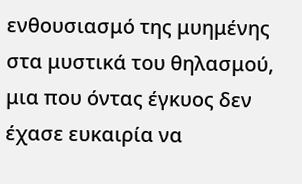ενθουσιασμό της μυημένης στα μυστικά του θηλασμού, μια που όντας έγκυος δεν έχασε ευκαιρία να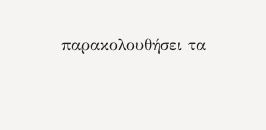παρακολουθήσει τα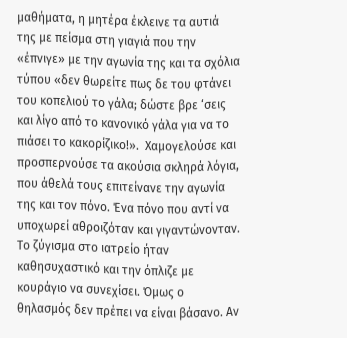μαθήματα, η μητέρα έκλεινε τα αυτιά της με πείσμα στη γιαγιά που την «έπνιγε» με την αγωνία της και τα σχόλια τύπου «δεν θωρείτε πως δε του φτάνει του κοπελιού το γάλα; δώστε βρε ‘σεις και λίγο από το κανονικό γάλα για να το πιάσει το κακορίζικο!».  Χαμογελούσε και προσπερνούσε τα ακούσια σκληρά λόγια, που άθελά τους επιτείνανε την αγωνία της και τον πόνο. Ένα πόνο που αντί να υποχωρεί αθροιζόταν και γιγαντώνονταν. Το ζύγισμα στο ιατρείο ήταν καθησυχαστικό και την όπλιζε με κουράγιο να συνεχίσει. Όμως ο θηλασμός δεν πρέπει να είναι βάσανο. Αν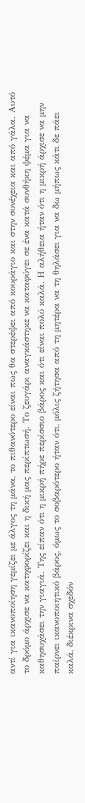αντί για ικανοποίηση γεμίζει με άλγος τη μάνα, το πιθανότερο είναι πως θα στερέψει από κουράγιο και στην συνέχεια και από γάλα. Αυτό το δρόμο άρχισε να κατηφορίζει και η δική μας περίπτωσή. Το ζευγάρι αναγκάστηκε να καταφύγει σε ένα κατά συνθήκη ψέμα για να καθησυχάσει την γιαγιά. Της είπαν ότι η μικρή πήρε περίσσιο βάρος και ότι είναι πολύ καλά. Η αλήθεια ήταν ότι η μικρή άρχισε να μην παίρνει ικανοποιητικό βάρος, όμως το σοβαρότερο ήταν ότι, μόλις ζήτησα από τη μητέρα να τη θηλάσει για να δω μήπως κάτι δε πάει καλά, διέκρινα σχεδόν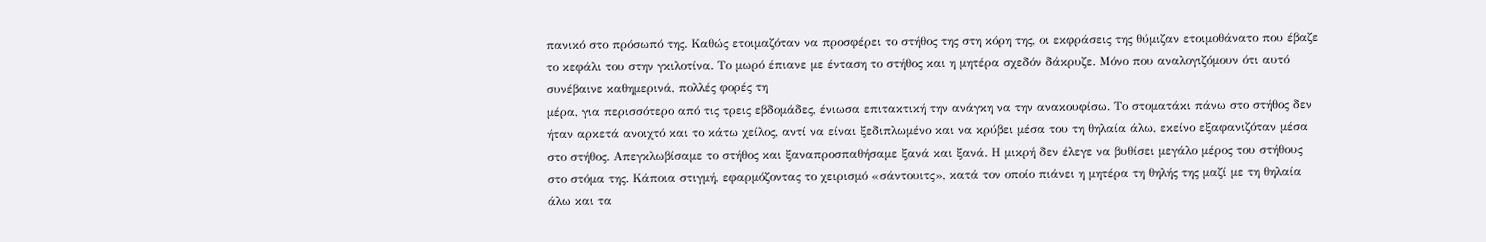πανικό στο πρόσωπό της. Καθώς ετοιμαζόταν να προσφέρει το στήθος της στη κόρη της, οι εκφράσεις της θύμιζαν ετοιμοθάνατο που έβαζε το κεφάλι του στην γκιλοτίνα. Το μωρό έπιανε με ένταση το στήθος και η μητέρα σχεδόν δάκρυζε. Μόνο που αναλογιζόμουν ότι αυτό συνέβαινε καθημερινά, πολλές φορές τη
μέρα, για περισσότερο από τις τρεις εβδομάδες, ένιωσα επιτακτική την ανάγκη να την ανακουφίσω. Το στοματάκι πάνω στο στήθος δεν ήταν αρκετά ανοιχτό και το κάτω χείλος, αντί να είναι ξεδιπλωμένο και να κρύβει μέσα του τη θηλαία άλω, εκείνο εξαφανιζόταν μέσα στο στήθος. Απεγκλωβίσαμε το στήθος και ξαναπροσπαθήσαμε ξανά και ξανά. Η μικρή δεν έλεγε να βυθίσει μεγάλο μέρος του στήθους στο στόμα της. Κάποια στιγμή, εφαρμόζοντας το χειρισμό «σάντουιτς», κατά τον οποίο πιάνει η μητέρα τη θηλής της μαζί με τη θηλαία άλω και τα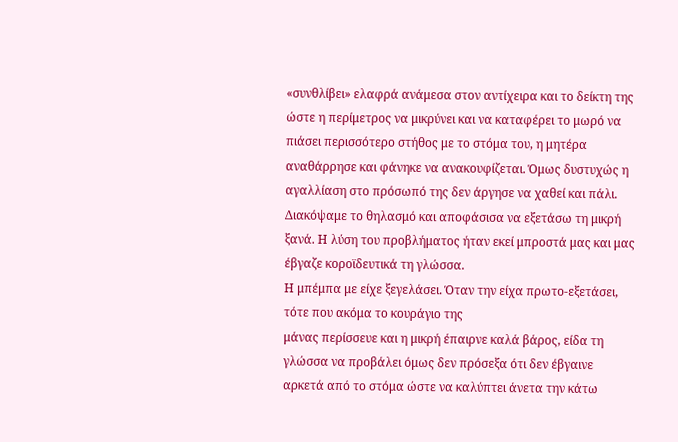«συνθλίβει» ελαφρά ανάμεσα στον αντίχειρα και το δείκτη της ώστε η περίμετρος να μικρύνει και να καταφέρει το μωρό να πιάσει περισσότερο στήθος με το στόμα του, η μητέρα αναθάρρησε και φάνηκε να ανακουφίζεται. Όμως δυστυχώς η αγαλλίαση στο πρόσωπό της δεν άργησε να χαθεί και πάλι. Διακόψαμε το θηλασμό και αποφάσισα να εξετάσω τη μικρή ξανά. Η λύση του προβλήματος ήταν εκεί μπροστά μας και μας έβγαζε κοροϊδευτικά τη γλώσσα.
Η μπέμπα με είχε ξεγελάσει. Όταν την είχα πρωτο-εξετάσει, τότε που ακόμα το κουράγιο της
μάνας περίσσευε και η μικρή έπαιρνε καλά βάρος, είδα τη γλώσσα να προβάλει όμως δεν πρόσεξα ότι δεν έβγαινε αρκετά από το στόμα ώστε να καλύπτει άνετα την κάτω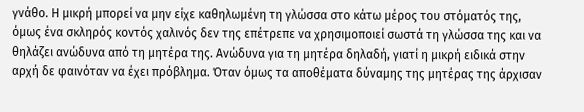γνάθο. Η μικρή μπορεί να μην είχε καθηλωμένη τη γλώσσα στο κάτω μέρος του στόματός της, όμως ένα σκληρός κοντός χαλινός δεν της επέτρεπε να χρησιμοποιεί σωστά τη γλώσσα της και να θηλάζει ανώδυνα από τη μητέρα της. Ανώδυνα για τη μητέρα δηλαδή, γιατί η μικρή ειδικά στην αρχή δε φαινόταν να έχει πρόβλημα. Όταν όμως τα αποθέματα δύναμης της μητέρας της άρχισαν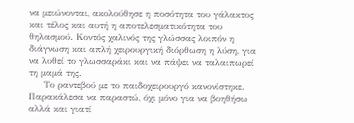να μειώνονται, ακολούθησε η ποσότητα του γάλακτος και τέλος και αυτή η αποτελεσματικότητα του θηλασμού. Κοντός χαλινός της γλώσσας λοιπόν η διάγνωση και απλή χειρουργική διόρθωση η λύση, για να λυθεί το γλωσσαράκι και να πάψει να ταλαιπωρεί τη μαμά της.
     Το ραντεβού με το παιδοχειρουργό κανονίστηκε. Παρακάλεσα να παραστώ, όχι μόνο για να βοηθήσω αλλά και γιατί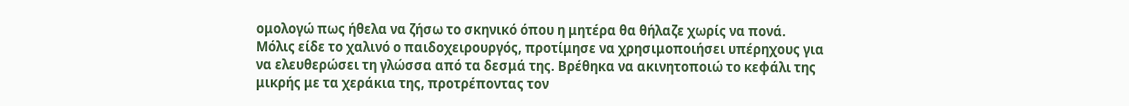ομολογώ πως ήθελα να ζήσω το σκηνικό όπου η μητέρα θα θήλαζε χωρίς να πονά. Μόλις είδε το χαλινό ο παιδοχειρουργός, προτίμησε να χρησιμοποιήσει υπέρηχους για να ελευθερώσει τη γλώσσα από τα δεσμά της. Βρέθηκα να ακινητοποιώ το κεφάλι της μικρής με τα χεράκια της, προτρέποντας τον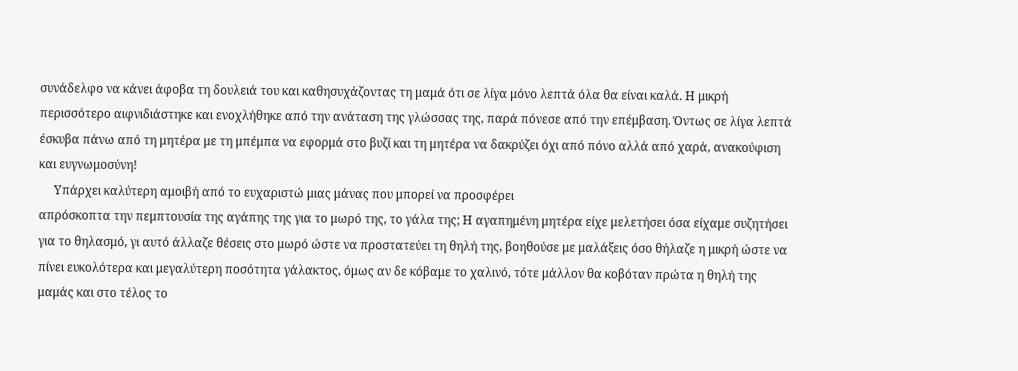συνάδελφο να κάνει άφοβα τη δουλειά του και καθησυχάζοντας τη μαμά ότι σε λίγα μόνο λεπτά όλα θα είναι καλά. Η μικρή περισσότερο αιφνιδιάστηκε και ενοχλήθηκε από την ανάταση της γλώσσας της, παρά πόνεσε από την επέμβαση. Όντως σε λίγα λεπτά έσκυβα πάνω από τη μητέρα με τη μπέμπα να εφορμά στο βυζί και τη μητέρα να δακρύζει όχι από πόνο αλλά από χαρά, ανακούφιση και ευγνωμοσύνη!
     Υπάρχει καλύτερη αμοιβή από το ευχαριστώ μιας μάνας που μπορεί να προσφέρει
απρόσκοπτα την πεμπτουσία της αγάπης της για το μωρό της, το γάλα της; Η αγαπημένη μητέρα είχε μελετήσει όσα είχαμε συζητήσει για το θηλασμό, γι αυτό άλλαζε θέσεις στο μωρό ώστε να προστατεύει τη θηλή της, βοηθούσε με μαλάξεις όσο θήλαζε η μικρή ώστε να πίνει ευκολότερα και μεγαλύτερη ποσότητα γάλακτος, όμως αν δε κόβαμε το χαλινό, τότε μάλλον θα κοβόταν πρώτα η θηλή της μαμάς και στο τέλος το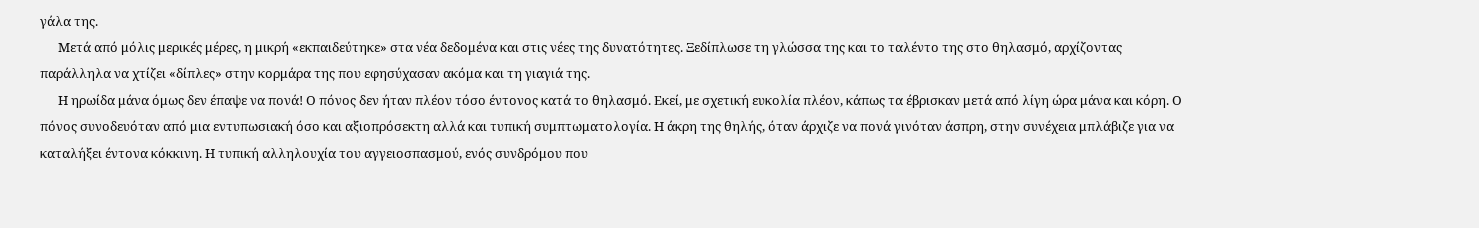γάλα της.
      Μετά από μόλις μερικές μέρες, η μικρή «εκπαιδεύτηκε» στα νέα δεδομένα και στις νέες της δυνατότητες. Ξεδίπλωσε τη γλώσσα της και το ταλέντο της στο θηλασμό, αρχίζοντας παράλληλα να χτίζει «δίπλες» στην κορμάρα της που εφησύχασαν ακόμα και τη γιαγιά της.
      Η ηρωίδα μάνα όμως δεν έπαψε να πονά! Ο πόνος δεν ήταν πλέον τόσο έντονος κατά το θηλασμό. Εκεί, με σχετική ευκολία πλέον, κάπως τα έβρισκαν μετά από λίγη ώρα μάνα και κόρη. Ο πόνος συνοδευόταν από μια εντυπωσιακή όσο και αξιοπρόσεκτη αλλά και τυπική συμπτωματολογία. Η άκρη της θηλής, όταν άρχιζε να πονά γινόταν άσπρη, στην συνέχεια μπλάβιζε για να καταλήξει έντονα κόκκινη. Η τυπική αλληλουχία του αγγειοσπασμού, ενός συνδρόμου που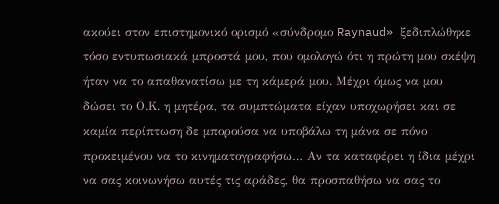ακούει στον επιστημονικό ορισμό «σύνδρομο Raynaud» ξεδιπλώθηκε τόσο εντυπωσιακά μπροστά μου, που ομολογώ ότι η πρώτη μου σκέψη ήταν να το απαθανατίσω με τη κάμερά μου. Μέχρι όμως να μου δώσει το Ο.Κ. η μητέρα, τα συμπτώματα είχαν υποχωρήσει και σε καμία περίπτωση δε μπορούσα να υποβάλω τη μάνα σε πόνο προκειμένου να το κινηματογραφήσω… Αν τα καταφέρει η ίδια μέχρι να σας κοινωνήσω αυτές τις αράδες, θα προσπαθήσω να σας το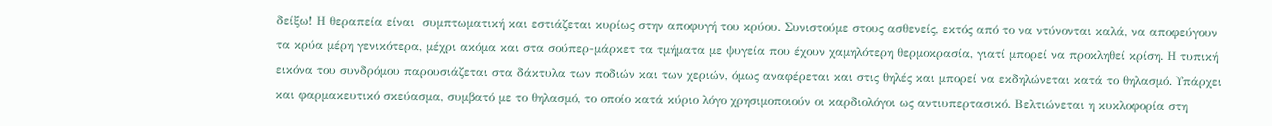δείξω! Η θεραπεία είναι  συμπτωματική και εστιάζεται κυρίως στην αποφυγή του κρύου. Συνιστούμε στους ασθενείς, εκτός από το να ντύνονται καλά, να αποφεύγουν τα κρύα μέρη γενικότερα, μέχρι ακόμα και στα σούπερ-μάρκετ τα τμήματα με ψυγεία που έχουν χαμηλότερη θερμοκρασία, γιατί μπορεί να προκληθεί κρίση. Η τυπική εικόνα του συνδρόμου παρουσιάζεται στα δάκτυλα των ποδιών και των χεριών, όμως αναφέρεται και στις θηλές και μπορεί να εκδηλώνεται κατά το θηλασμό. Υπάρχει και φαρμακευτικό σκεύασμα, συμβατό με το θηλασμό, το οποίο κατά κύριο λόγο χρησιμοποιούν οι καρδιολόγοι ως αντιυπερτασικό. Βελτιώνεται η κυκλοφορία στη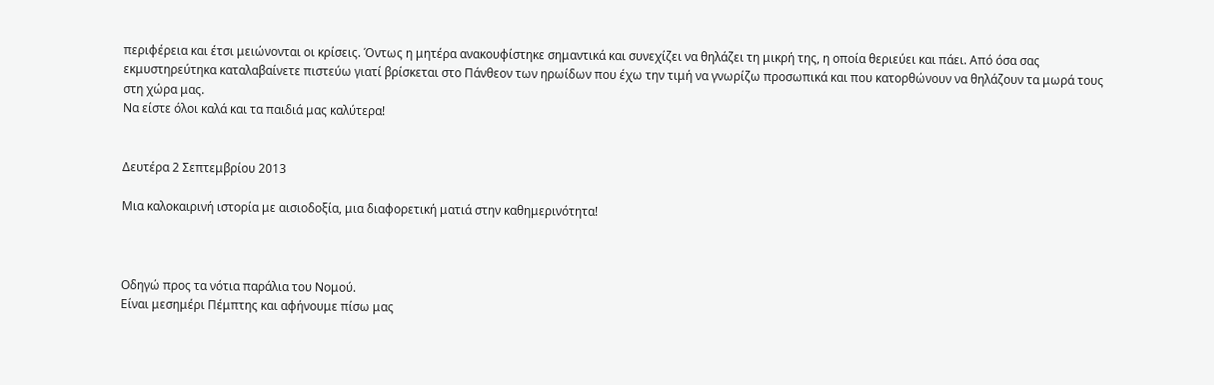περιφέρεια και έτσι μειώνονται οι κρίσεις. Όντως η μητέρα ανακουφίστηκε σημαντικά και συνεχίζει να θηλάζει τη μικρή της, η οποία θεριεύει και πάει. Από όσα σας εκμυστηρεύτηκα καταλαβαίνετε πιστεύω γιατί βρίσκεται στο Πάνθεον των ηρωίδων που έχω την τιμή να γνωρίζω προσωπικά και που κατορθώνουν να θηλάζουν τα μωρά τους στη χώρα μας.
Να είστε όλοι καλά και τα παιδιά μας καλύτερα!


Δευτέρα 2 Σεπτεμβρίου 2013

Μια καλοκαιρινή ιστορία με αισιοδοξία, μια διαφορετική ματιά στην καθημερινότητα!



Οδηγώ προς τα νότια παράλια του Νομού.
Είναι μεσημέρι Πέμπτης και αφήνουμε πίσω μας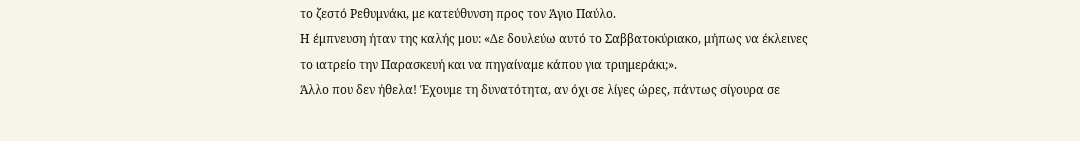το ζεστό Ρεθυμνάκι, με κατεύθυνση προς τον Άγιο Παύλο.
Η έμπνευση ήταν της καλής μου: «Δε δουλεύω αυτό το Σαββατοκύριακο, μήπως να έκλεινες το ιατρείο την Παρασκευή και να πηγαίναμε κάπου για τριημεράκι;».
Άλλο που δεν ήθελα! Έχουμε τη δυνατότητα, αν όχι σε λίγες ώρες, πάντως σίγουρα σε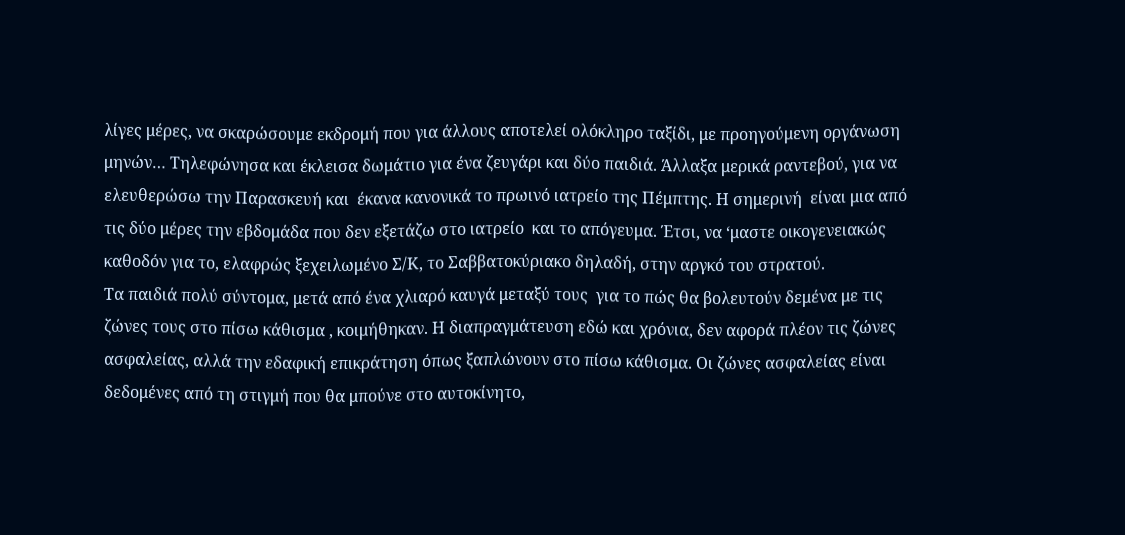λίγες μέρες, να σκαρώσουμε εκδρομή που για άλλους αποτελεί ολόκληρο ταξίδι, με προηγούμενη οργάνωση μηνών… Τηλεφώνησα και έκλεισα δωμάτιο για ένα ζευγάρι και δύο παιδιά. Άλλαξα μερικά ραντεβού, για να ελευθερώσω την Παρασκευή και  έκανα κανονικά το πρωινό ιατρείο της Πέμπτης. Η σημερινή  είναι μια από τις δύο μέρες την εβδομάδα που δεν εξετάζω στο ιατρείο  και το απόγευμα. Έτσι, να ‘μαστε οικογενειακώς  καθοδόν για το, ελαφρώς ξεχειλωμένο Σ/Κ, το Σαββατοκύριακο δηλαδή, στην αργκό του στρατού.
Τα παιδιά πολύ σύντομα, μετά από ένα χλιαρό καυγά μεταξύ τους  για το πώς θα βολευτούν δεμένα με τις ζώνες τους στο πίσω κάθισμα , κοιμήθηκαν. Η διαπραγμάτευση εδώ και χρόνια, δεν αφορά πλέον τις ζώνες ασφαλείας, αλλά την εδαφική επικράτηση όπως ξαπλώνουν στο πίσω κάθισμα. Οι ζώνες ασφαλείας είναι δεδομένες από τη στιγμή που θα μπούνε στο αυτοκίνητο,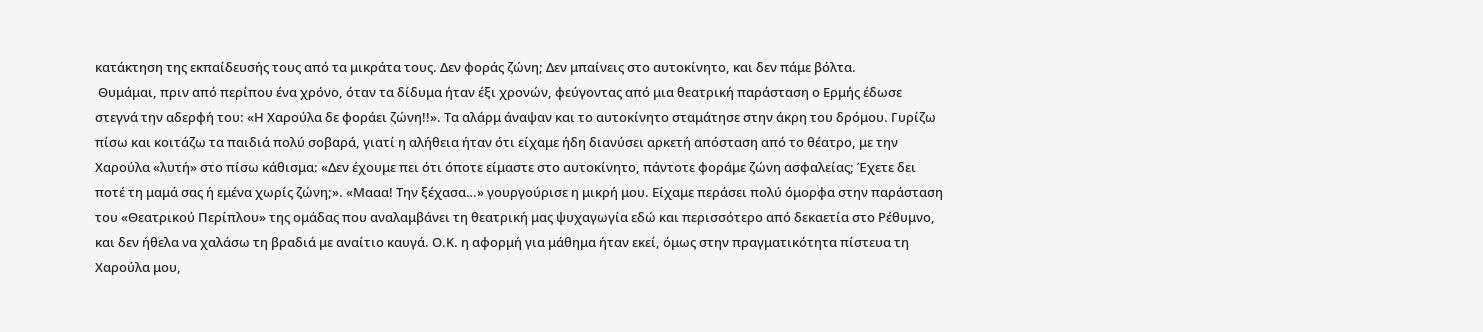κατάκτηση της εκπαίδευσής τους από τα μικράτα τους. Δεν φοράς ζώνη; Δεν μπαίνεις στο αυτοκίνητο, και δεν πάμε βόλτα.
 Θυμάμαι, πριν από περίπου ένα χρόνο, όταν τα δίδυμα ήταν έξι χρονών, φεύγοντας από μια θεατρική παράσταση ο Ερμής έδωσε στεγνά την αδερφή του: «Η Χαρούλα δε φοράει ζώνη!!». Τα αλάρμ άναψαν και το αυτοκίνητο σταμάτησε στην άκρη του δρόμου. Γυρίζω πίσω και κοιτάζω τα παιδιά πολύ σοβαρά, γιατί η αλήθεια ήταν ότι είχαμε ήδη διανύσει αρκετή απόσταση από το θέατρο, με την Χαρούλα «λυτή» στο πίσω κάθισμα: «Δεν έχουμε πει ότι όποτε είμαστε στο αυτοκίνητο, πάντοτε φοράμε ζώνη ασφαλείας; Έχετε δει ποτέ τη μαμά σας ή εμένα χωρίς ζώνη;». «Μααα! Την ξέχασα…» γουργούρισε η μικρή μου. Είχαμε περάσει πολύ όμορφα στην παράσταση του «Θεατρικού Περίπλου» της ομάδας που αναλαμβάνει τη θεατρική μας ψυχαγωγία εδώ και περισσότερο από δεκαετία στο Ρέθυμνο, και δεν ήθελα να χαλάσω τη βραδιά με αναίτιο καυγά. Ο.Κ. η αφορμή για μάθημα ήταν εκεί, όμως στην πραγματικότητα πίστευα τη Χαρούλα μου,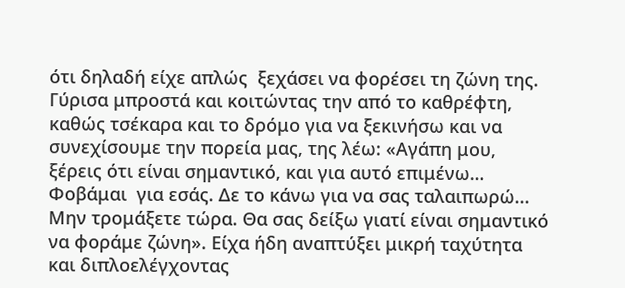ότι δηλαδή είχε απλώς  ξεχάσει να φορέσει τη ζώνη της. Γύρισα μπροστά και κοιτώντας την από το καθρέφτη, καθώς τσέκαρα και το δρόμο για να ξεκινήσω και να συνεχίσουμε την πορεία μας, της λέω: «Αγάπη μου, ξέρεις ότι είναι σημαντικό, και για αυτό επιμένω… Φοβάμαι  για εσάς. Δε το κάνω για να σας ταλαιπωρώ... Μην τρομάξετε τώρα. Θα σας δείξω γιατί είναι σημαντικό να φοράμε ζώνη». Είχα ήδη αναπτύξει μικρή ταχύτητα και διπλοελέγχοντας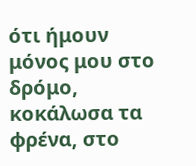ότι ήμουν μόνος μου στο δρόμο, κοκάλωσα τα φρένα, στο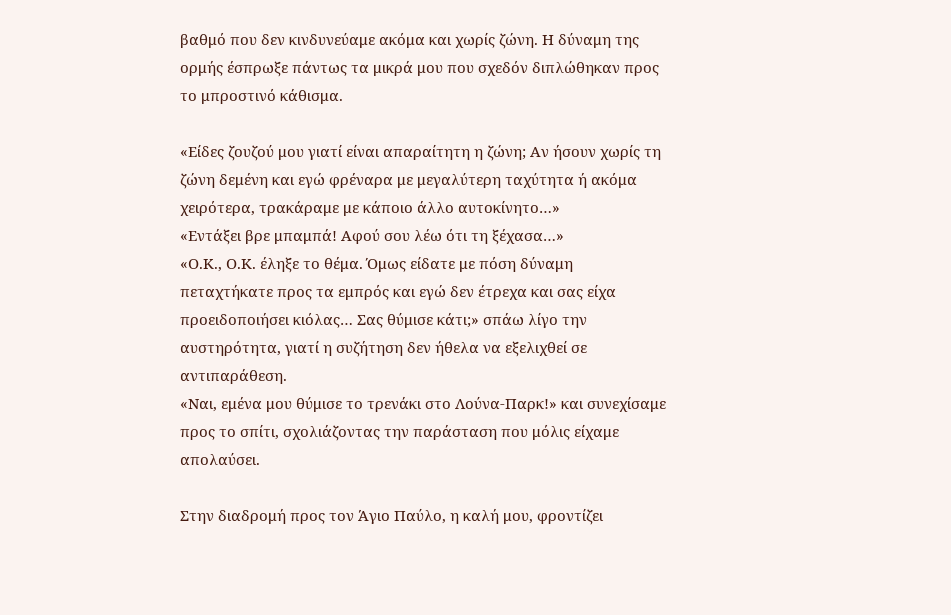βαθμό που δεν κινδυνεύαμε ακόμα και χωρίς ζώνη. Η δύναμη της ορμής έσπρωξε πάντως τα μικρά μου που σχεδόν διπλώθηκαν προς το μπροστινό κάθισμα.

«Είδες ζουζού μου γιατί είναι απαραίτητη η ζώνη; Αν ήσουν χωρίς τη ζώνη δεμένη και εγώ φρέναρα με μεγαλύτερη ταχύτητα ή ακόμα χειρότερα, τρακάραμε με κάποιο άλλο αυτοκίνητο…»
«Εντάξει βρε μπαμπά! Αφού σου λέω ότι τη ξέχασα…»
«Ο.Κ., Ο.Κ. έληξε το θέμα. Όμως είδατε με πόση δύναμη πεταχτήκατε προς τα εμπρός και εγώ δεν έτρεχα και σας είχα προειδοποιήσει κιόλας… Σας θύμισε κάτι;» σπάω λίγο την αυστηρότητα, γιατί η συζήτηση δεν ήθελα να εξελιχθεί σε αντιπαράθεση.
«Ναι, εμένα μου θύμισε το τρενάκι στο Λούνα-Παρκ!» και συνεχίσαμε προς το σπίτι, σχολιάζοντας την παράσταση που μόλις είχαμε απολαύσει.

Στην διαδρομή προς τον Άγιο Παύλο, η καλή μου, φροντίζει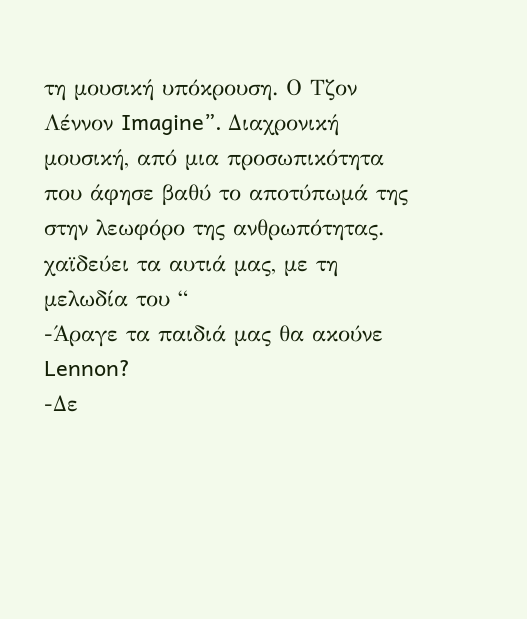τη μουσική υπόκρουση. Ο Τζον Λέννον Imagine”. Διαχρονική μουσική, από μια προσωπικότητα που άφησε βαθύ το αποτύπωμά της στην λεωφόρο της ανθρωπότητας.
χαϊδεύει τα αυτιά μας, με τη μελωδία του “
-Άραγε τα παιδιά μας θα ακούνε Lennon?
-Δε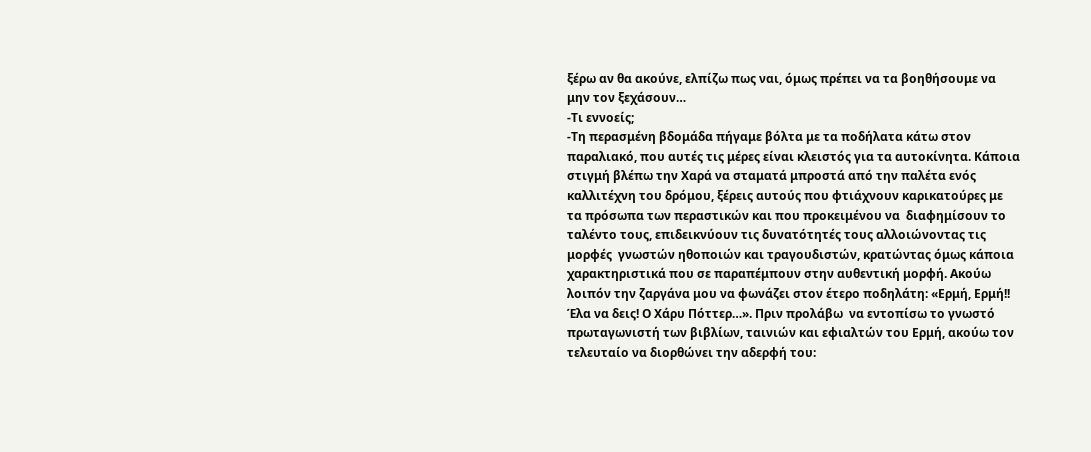ξέρω αν θα ακούνε, ελπίζω πως ναι, όμως πρέπει να τα βοηθήσουμε να μην τον ξεχάσουν…
-Τι εννοείς;
-Τη περασμένη βδομάδα πήγαμε βόλτα με τα ποδήλατα κάτω στον παραλιακό, που αυτές τις μέρες είναι κλειστός για τα αυτοκίνητα. Κάποια στιγμή βλέπω την Χαρά να σταματά μπροστά από την παλέτα ενός καλλιτέχνη του δρόμου, ξέρεις αυτούς που φτιάχνουν καρικατούρες με τα πρόσωπα των περαστικών και που προκειμένου να  διαφημίσουν το ταλέντο τους, επιδεικνύουν τις δυνατότητές τους αλλοιώνοντας τις μορφές  γνωστών ηθοποιών και τραγουδιστών, κρατώντας όμως κάποια χαρακτηριστικά που σε παραπέμπουν στην αυθεντική μορφή. Ακούω λοιπόν την ζαργάνα μου να φωνάζει στον έτερο ποδηλάτη: «Ερμή, Ερμή!! Έλα να δεις! Ο Χάρυ Πόττερ…». Πριν προλάβω  να εντοπίσω το γνωστό πρωταγωνιστή των βιβλίων, ταινιών και εφιαλτών του Ερμή, ακούω τον τελευταίο να διορθώνει την αδερφή του: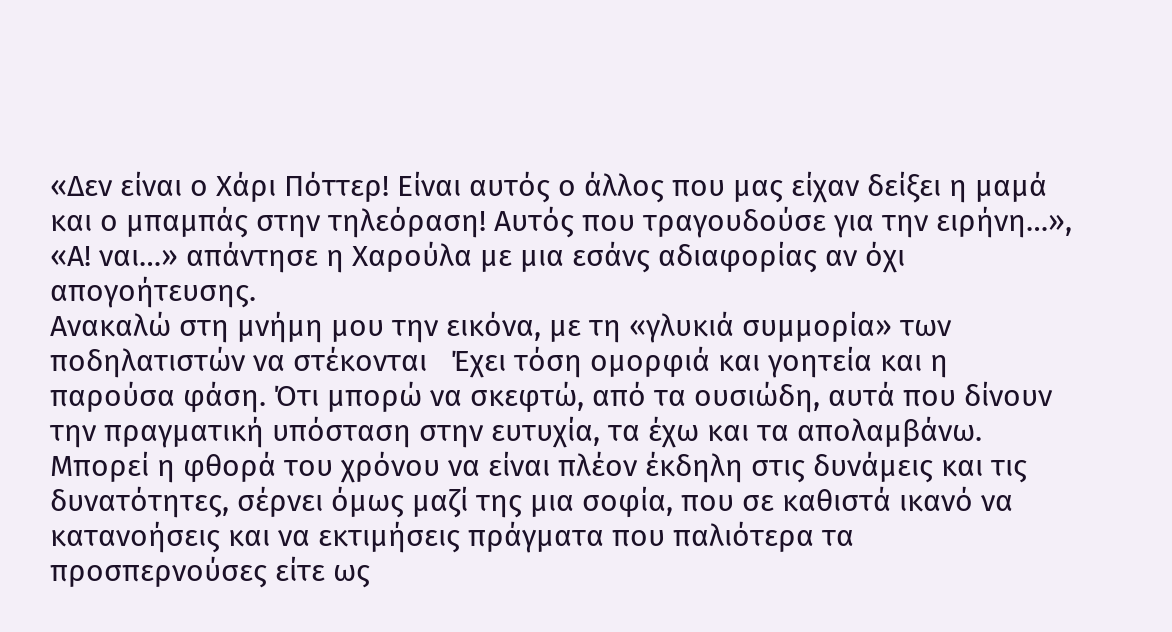«Δεν είναι ο Χάρι Πόττερ! Είναι αυτός ο άλλος που μας είχαν δείξει η μαμά και ο μπαμπάς στην τηλεόραση! Αυτός που τραγουδούσε για την ειρήνη…», «Α! ναι…» απάντησε η Χαρούλα με μια εσάνς αδιαφορίας αν όχι απογοήτευσης.
Ανακαλώ στη μνήμη μου την εικόνα, με τη «γλυκιά συμμορία» των ποδηλατιστών να στέκονται   Έχει τόση ομορφιά και γοητεία και η παρούσα φάση. Ότι μπορώ να σκεφτώ, από τα ουσιώδη, αυτά που δίνουν την πραγματική υπόσταση στην ευτυχία, τα έχω και τα απολαμβάνω. Μπορεί η φθορά του χρόνου να είναι πλέον έκδηλη στις δυνάμεις και τις δυνατότητες, σέρνει όμως μαζί της μια σοφία, που σε καθιστά ικανό να κατανοήσεις και να εκτιμήσεις πράγματα που παλιότερα τα προσπερνούσες είτε ως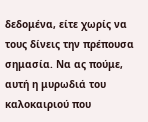δεδομένα, είτε χωρίς να τους δίνεις την πρέπουσα σημασία. Να ας πούμε, αυτή η μυρωδιά του καλοκαιριού που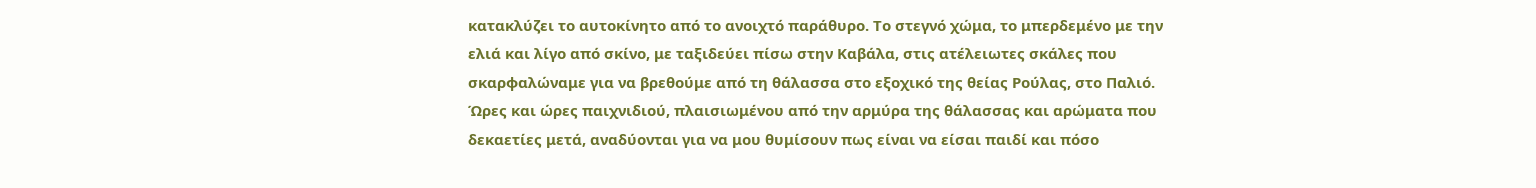κατακλύζει το αυτοκίνητο από το ανοιχτό παράθυρο. Το στεγνό χώμα, το μπερδεμένο με την ελιά και λίγο από σκίνο, με ταξιδεύει πίσω στην Καβάλα, στις ατέλειωτες σκάλες που σκαρφαλώναμε για να βρεθούμε από τη θάλασσα στο εξοχικό της θείας Ρούλας, στο Παλιό. Ώρες και ώρες παιχνιδιού, πλαισιωμένου από την αρμύρα της θάλασσας και αρώματα που δεκαετίες μετά, αναδύονται για να μου θυμίσουν πως είναι να είσαι παιδί και πόσο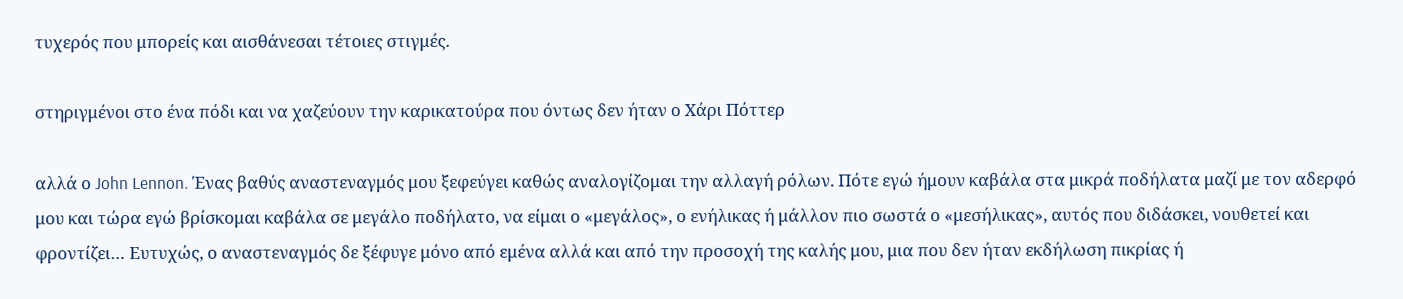τυχερός που μπορείς και αισθάνεσαι τέτοιες στιγμές.

στηριγμένοι στο ένα πόδι και να χαζεύουν την καρικατούρα που όντως δεν ήταν ο Χάρι Πόττερ

αλλά ο John Lennon. Ένας βαθύς αναστεναγμός μου ξεφεύγει καθώς αναλογίζομαι την αλλαγή ρόλων. Πότε εγώ ήμουν καβάλα στα μικρά ποδήλατα μαζί με τον αδερφό μου και τώρα εγώ βρίσκομαι καβάλα σε μεγάλο ποδήλατο, να είμαι ο «μεγάλος», ο ενήλικας ή μάλλον πιο σωστά ο «μεσήλικας», αυτός που διδάσκει, νουθετεί και φροντίζει… Ευτυχώς, ο αναστεναγμός δε ξέφυγε μόνο από εμένα αλλά και από την προσοχή της καλής μου, μια που δεν ήταν εκδήλωση πικρίας ή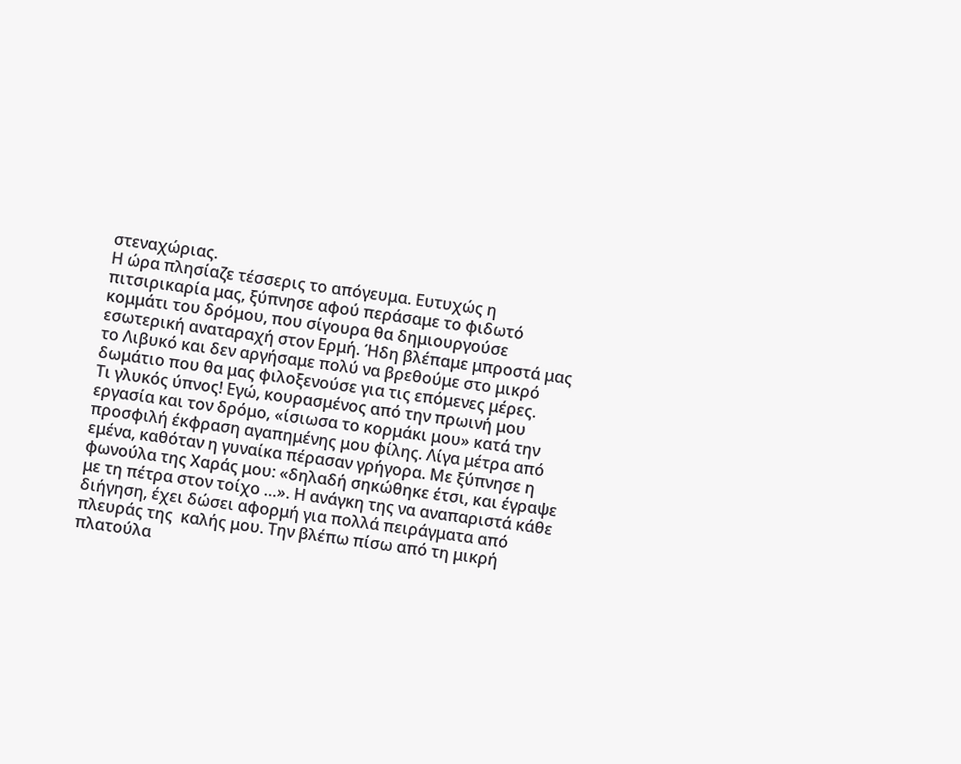στεναχώριας.
Η ώρα πλησίαζε τέσσερις το απόγευμα. Ευτυχώς η πιτσιρικαρία μας, ξύπνησε αφού περάσαμε το φιδωτό κομμάτι του δρόμου, που σίγουρα θα δημιουργούσε εσωτερική αναταραχή στον Ερμή. Ήδη βλέπαμε μπροστά μας το Λιβυκό και δεν αργήσαμε πολύ να βρεθούμε στο μικρό δωμάτιο που θα μας φιλοξενούσε για τις επόμενες μέρες.
Τι γλυκός ύπνος! Εγώ, κουρασμένος από την πρωινή μου εργασία και τον δρόμο, «ίσιωσα το κορμάκι μου» κατά την προσφιλή έκφραση αγαπημένης μου φίλης. Λίγα μέτρα από εμένα, καθόταν η γυναίκα πέρασαν γρήγορα. Με ξύπνησε η φωνούλα της Χαράς μου: «δηλαδή σηκώθηκε έτσι, και έγραψε με τη πέτρα στον τοίχο …». Η ανάγκη της να αναπαριστά κάθε διήγηση, έχει δώσει αφορμή για πολλά πειράγματα από πλευράς της  καλής μου. Την βλέπω πίσω από τη μικρή πλατούλα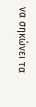να σηκώνει τα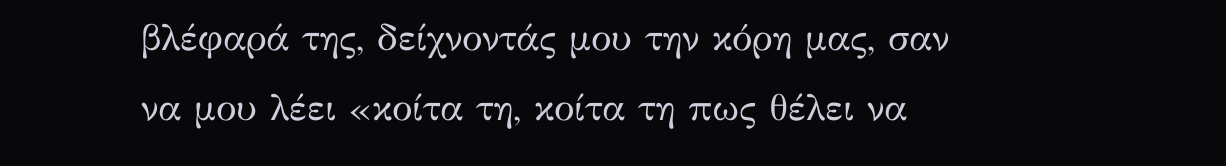βλέφαρά της, δείχνοντάς μου την κόρη μας, σαν να μου λέει «κοίτα τη, κοίτα τη πως θέλει να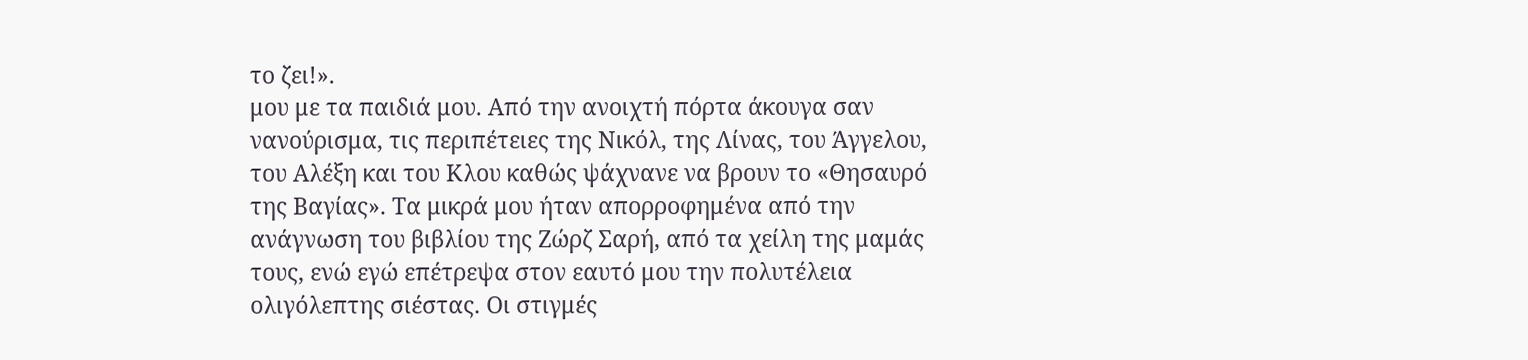το ζει!».
μου με τα παιδιά μου. Από την ανοιχτή πόρτα άκουγα σαν νανούρισμα, τις περιπέτειες της Νικόλ, της Λίνας, του Άγγελου, του Αλέξη και του Κλου καθώς ψάχνανε να βρουν το «Θησαυρό της Βαγίας». Τα μικρά μου ήταν απορροφημένα από την ανάγνωση του βιβλίου της Ζώρζ Σαρή, από τα χείλη της μαμάς τους, ενώ εγώ επέτρεψα στον εαυτό μου την πολυτέλεια ολιγόλεπτης σιέστας. Οι στιγμές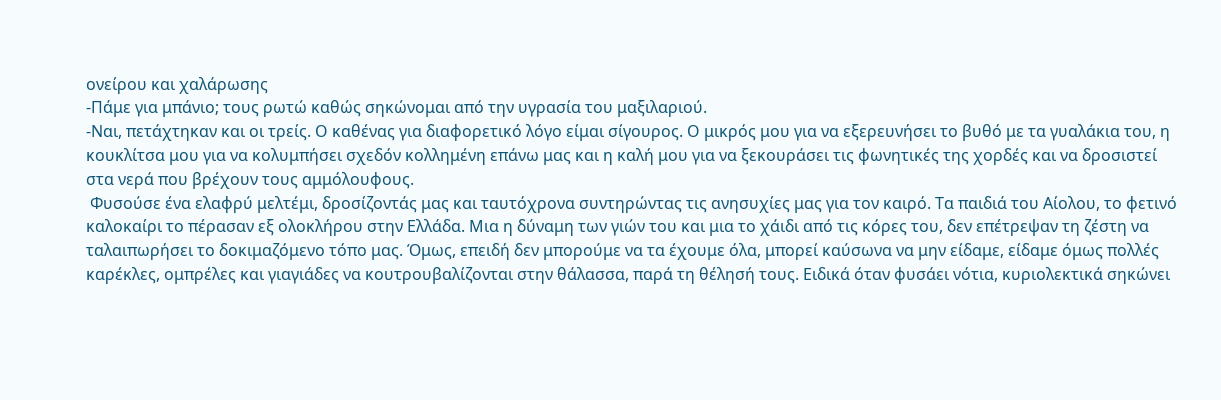ονείρου και χαλάρωσης
-Πάμε για μπάνιο; τους ρωτώ καθώς σηκώνομαι από την υγρασία του μαξιλαριού.
-Ναι, πετάχτηκαν και οι τρείς. Ο καθένας για διαφορετικό λόγο είμαι σίγουρος. Ο μικρός μου για να εξερευνήσει το βυθό με τα γυαλάκια του, η κουκλίτσα μου για να κολυμπήσει σχεδόν κολλημένη επάνω μας και η καλή μου για να ξεκουράσει τις φωνητικές της χορδές και να δροσιστεί στα νερά που βρέχουν τους αμμόλουφους.
 Φυσούσε ένα ελαφρύ μελτέμι, δροσίζοντάς μας και ταυτόχρονα συντηρώντας τις ανησυχίες μας για τον καιρό. Τα παιδιά του Αίολου, το φετινό καλοκαίρι το πέρασαν εξ ολοκλήρου στην Ελλάδα. Μια η δύναμη των γιών του και μια το χάιδι από τις κόρες του, δεν επέτρεψαν τη ζέστη να ταλαιπωρήσει το δοκιμαζόμενο τόπο μας. Όμως, επειδή δεν μπορούμε να τα έχουμε όλα, μπορεί καύσωνα να μην είδαμε, είδαμε όμως πολλές καρέκλες, ομπρέλες και γιαγιάδες να κουτρουβαλίζονται στην θάλασσα, παρά τη θέλησή τους. Ειδικά όταν φυσάει νότια, κυριολεκτικά σηκώνει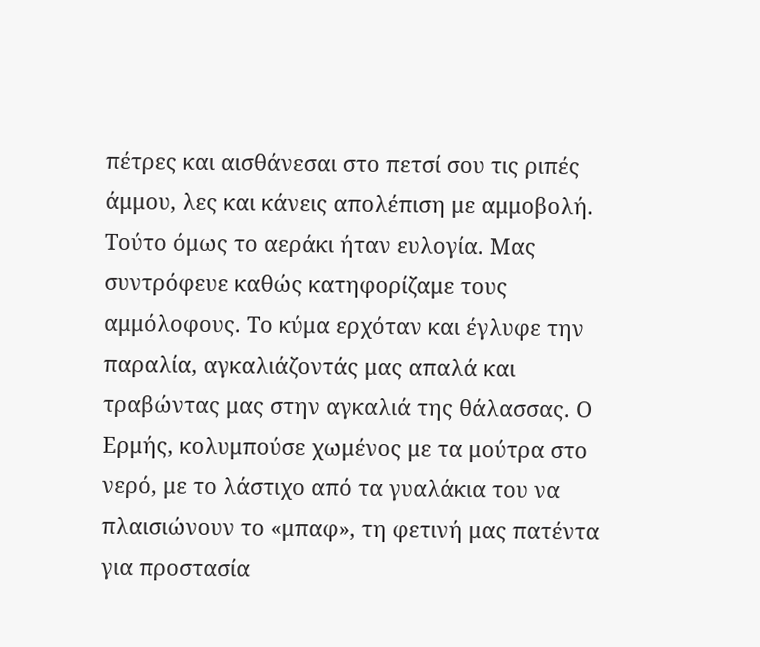πέτρες και αισθάνεσαι στο πετσί σου τις ριπές άμμου, λες και κάνεις απολέπιση με αμμοβολή. Τούτο όμως το αεράκι ήταν ευλογία. Μας συντρόφευε καθώς κατηφορίζαμε τους αμμόλοφους. Το κύμα ερχόταν και έγλυφε την παραλία, αγκαλιάζοντάς μας απαλά και τραβώντας μας στην αγκαλιά της θάλασσας. Ο Ερμής, κολυμπούσε χωμένος με τα μούτρα στο νερό, με το λάστιχο από τα γυαλάκια του να πλαισιώνουν το «μπαφ», τη φετινή μας πατέντα για προστασία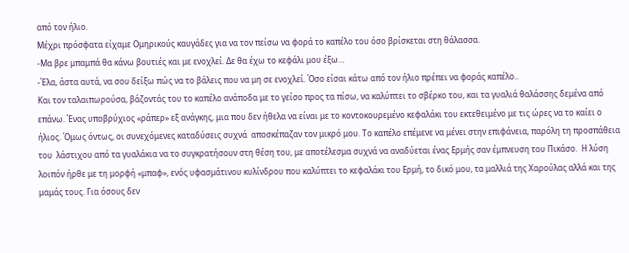από τον ήλιο.
Μέχρι πρόσφατα είχαμε Ομηρικούς καυγάδες για να τον πείσω να φορά το καπέλο του όσο βρίσκεται στη θάλασσα.
-Μα βρε μπαμπά θα κάνω βουτιές και με ενοχλεί. Δε θα έχω το κεφάλι μου έξω…
-Έλα, άστα αυτά, να σου δείξω πώς να το βάλεις που να μη σε ενοχλεί. Όσο είσαι κάτω από τον ήλιο πρέπει να φοράς καπέλο..
Και τον ταλαιπωρούσα, βάζοντάς του το καπέλο ανάποδα με το γείσο προς τα πίσω, να καλύπτει το σβέρκο του, και τα γυαλιά θαλάσσης δεμένα από επάνω. Ένας υποβρύχιος «ράπερ» εξ ανάγκης, μια που δεν ήθελα να είναι με το κοντοκουρεμένο κεφαλάκι του εκτεθειμένο με τις ώρες να το καίει ο ήλιος. Όμως όντως, οι συνεχόμενες καταδύσεις συχνά  αποσκέπαζαν τον μικρό μου. Το καπέλο επέμενε να μένει στην επιφάνεια, παρόλη τη προσπάθεια του  λάστιχου από τα γυαλάκια να το συγκρατήσουν στη θέση του, με αποτέλεσμα συχνά να αναδύεται ένας Ερμής σαν έμπνευση του Πικάσο.  Η λύση λοιπόν ήρθε με τη μορφή «μπαφ», ενός υφασμάτινου κυλίνδρου που καλύπτει το κεφαλάκι του Ερμή, το δικό μου, τα μαλλιά της Χαρούλας αλλά και της μαμάς τους. Για όσους δεν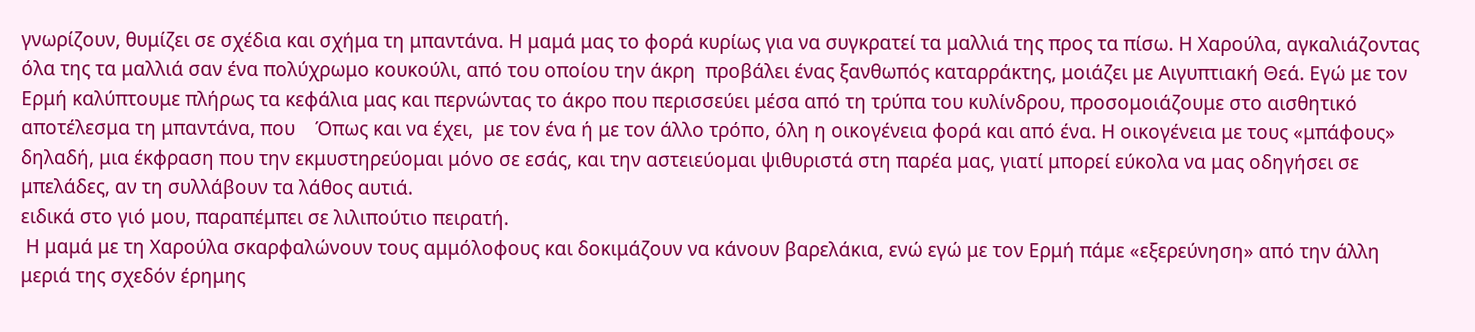γνωρίζουν, θυμίζει σε σχέδια και σχήμα τη μπαντάνα. Η μαμά μας το φορά κυρίως για να συγκρατεί τα μαλλιά της προς τα πίσω. Η Χαρούλα, αγκαλιάζοντας όλα της τα μαλλιά σαν ένα πολύχρωμο κουκούλι, από του οποίου την άκρη  προβάλει ένας ξανθωπός καταρράκτης, μοιάζει με Αιγυπτιακή Θεά. Εγώ με τον Ερμή καλύπτουμε πλήρως τα κεφάλια μας και περνώντας το άκρο που περισσεύει μέσα από τη τρύπα του κυλίνδρου, προσομοιάζουμε στο αισθητικό αποτέλεσμα τη μπαντάνα, που    Όπως και να έχει,  με τον ένα ή με τον άλλο τρόπο, όλη η οικογένεια φορά και από ένα. Η οικογένεια με τους «μπάφους» δηλαδή, μια έκφραση που την εκμυστηρεύομαι μόνο σε εσάς, και την αστειεύομαι ψιθυριστά στη παρέα μας, γιατί μπορεί εύκολα να μας οδηγήσει σε μπελάδες, αν τη συλλάβουν τα λάθος αυτιά.
ειδικά στο γιό μου, παραπέμπει σε λιλιπούτιο πειρατή.
 Η μαμά με τη Χαρούλα σκαρφαλώνουν τους αμμόλοφους και δοκιμάζουν να κάνουν βαρελάκια, ενώ εγώ με τον Ερμή πάμε «εξερεύνηση» από την άλλη μεριά της σχεδόν έρημης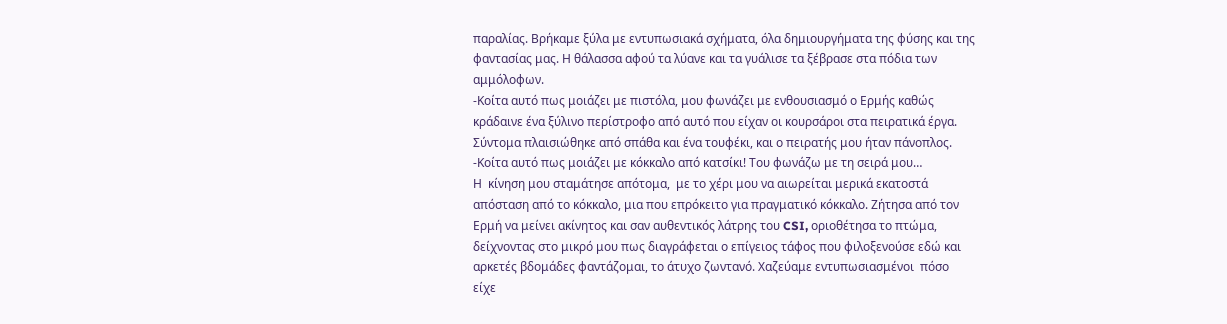παραλίας. Βρήκαμε ξύλα με εντυπωσιακά σχήματα, όλα δημιουργήματα της φύσης και της φαντασίας μας. Η θάλασσα αφού τα λύανε και τα γυάλισε τα ξέβρασε στα πόδια των αμμόλοφων.
-Κοίτα αυτό πως μοιάζει με πιστόλα, μου φωνάζει με ενθουσιασμό ο Ερμής καθώς κράδαινε ένα ξύλινο περίστροφο από αυτό που είχαν οι κουρσάροι στα πειρατικά έργα. Σύντομα πλαισιώθηκε από σπάθα και ένα τουφέκι, και ο πειρατής μου ήταν πάνοπλος.
-Κοίτα αυτό πως μοιάζει με κόκκαλο από κατσίκι! Του φωνάζω με τη σειρά μου…
Η  κίνηση μου σταμάτησε απότομα,  με το χέρι μου να αιωρείται μερικά εκατοστά απόσταση από το κόκκαλο, μια που επρόκειτο για πραγματικό κόκκαλο. Ζήτησα από τον Ερμή να μείνει ακίνητος και σαν αυθεντικός λάτρης του CSI, οριοθέτησα το πτώμα, δείχνοντας στο μικρό μου πως διαγράφεται ο επίγειος τάφος που φιλοξενούσε εδώ και αρκετές βδομάδες φαντάζομαι, το άτυχο ζωντανό. Χαζεύαμε εντυπωσιασμένοι  πόσο  είχε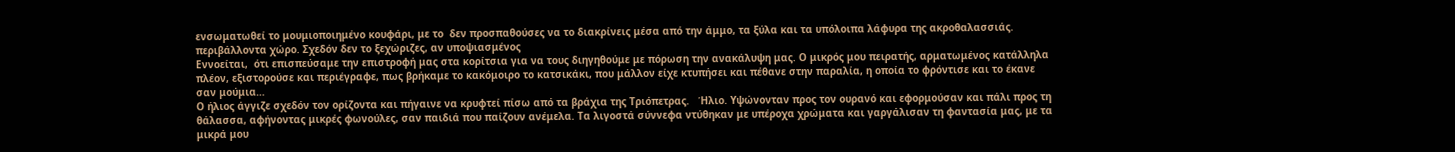ενσωματωθεί το μουμιοποιημένο κουφάρι, με το  δεν προσπαθούσες να το διακρίνεις μέσα από την άμμο, τα ξύλα και τα υπόλοιπα λάφυρα της ακροθαλασσιάς.
περιβάλλοντα χώρο. Σχεδόν δεν το ξεχώριζες, αν υποψιασμένος
Εννοείται,  ότι επισπεύσαμε την επιστροφή μας στα κορίτσια για να τους διηγηθούμε με πόρωση την ανακάλυψη μας. Ο μικρός μου πειρατής, αρματωμένος κατάλληλα πλέον, εξιστορούσε και περιέγραφε, πως βρήκαμε το κακόμοιρο το κατσικάκι, που μάλλον είχε κτυπήσει και πέθανε στην παραλία, η οποία το φρόντισε και το έκανε σαν μούμια…
Ο ήλιος άγγιζε σχεδόν τον ορίζοντα και πήγαινε να κρυφτεί πίσω από τα βράχια της Τριόπετρας.   Ήλιο. Υψώνονταν προς τον ουρανό και εφορμούσαν και πάλι προς τη θάλασσα, αφήνοντας μικρές φωνούλες, σαν παιδιά που παίζουν ανέμελα. Τα λιγοστά σύννεφα ντύθηκαν με υπέροχα χρώματα και γαργάλισαν τη φαντασία μας, με τα μικρά μου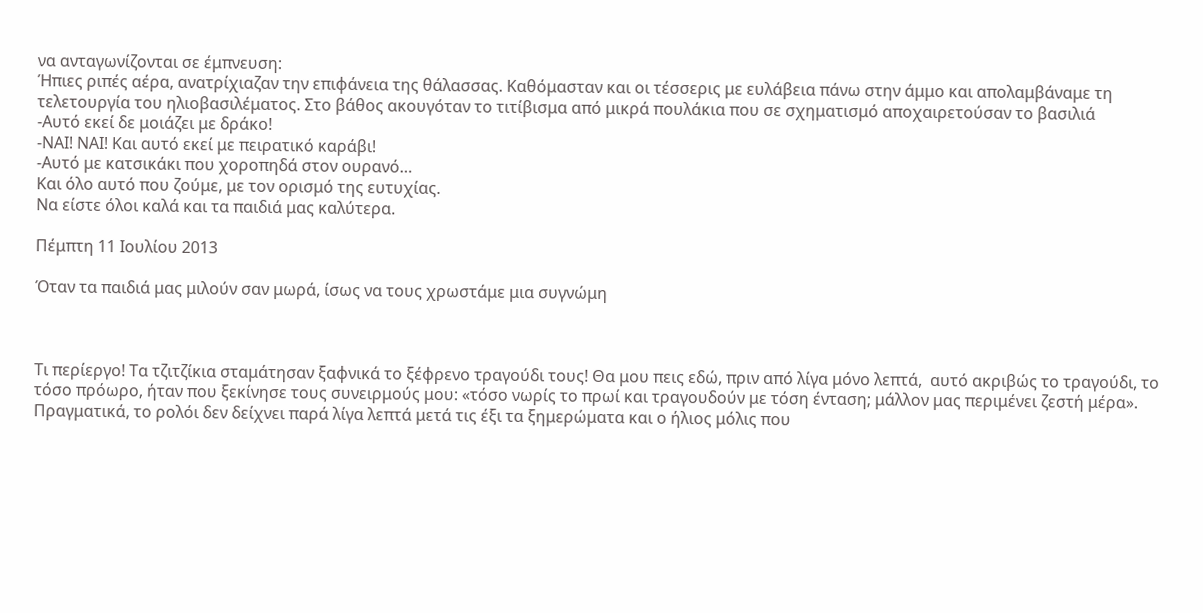να ανταγωνίζονται σε έμπνευση:
Ήπιες ριπές αέρα, ανατρίχιαζαν την επιφάνεια της θάλασσας. Καθόμασταν και οι τέσσερις με ευλάβεια πάνω στην άμμο και απολαμβάναμε τη τελετουργία του ηλιοβασιλέματος. Στο βάθος ακουγόταν το τιτίβισμα από μικρά πουλάκια που σε σχηματισμό αποχαιρετούσαν το βασιλιά
-Αυτό εκεί δε μοιάζει με δράκο!
-ΝΑΙ! ΝΑΙ! Και αυτό εκεί με πειρατικό καράβι!
-Αυτό με κατσικάκι που χοροπηδά στον ουρανό…
Και όλο αυτό που ζούμε, με τον ορισμό της ευτυχίας.
Να είστε όλοι καλά και τα παιδιά μας καλύτερα.

Πέμπτη 11 Ιουλίου 2013

Όταν τα παιδιά μας μιλούν σαν μωρά, ίσως να τους χρωστάμε μια συγνώμη



Τι περίεργο! Τα τζιτζίκια σταμάτησαν ξαφνικά το ξέφρενο τραγούδι τους! Θα μου πεις εδώ, πριν από λίγα μόνο λεπτά,  αυτό ακριβώς το τραγούδι, το τόσο πρόωρο, ήταν που ξεκίνησε τους συνειρμούς μου: «τόσο νωρίς το πρωί και τραγουδούν με τόση ένταση; μάλλον μας περιμένει ζεστή μέρα». Πραγματικά, το ρολόι δεν δείχνει παρά λίγα λεπτά μετά τις έξι τα ξημερώματα και ο ήλιος μόλις που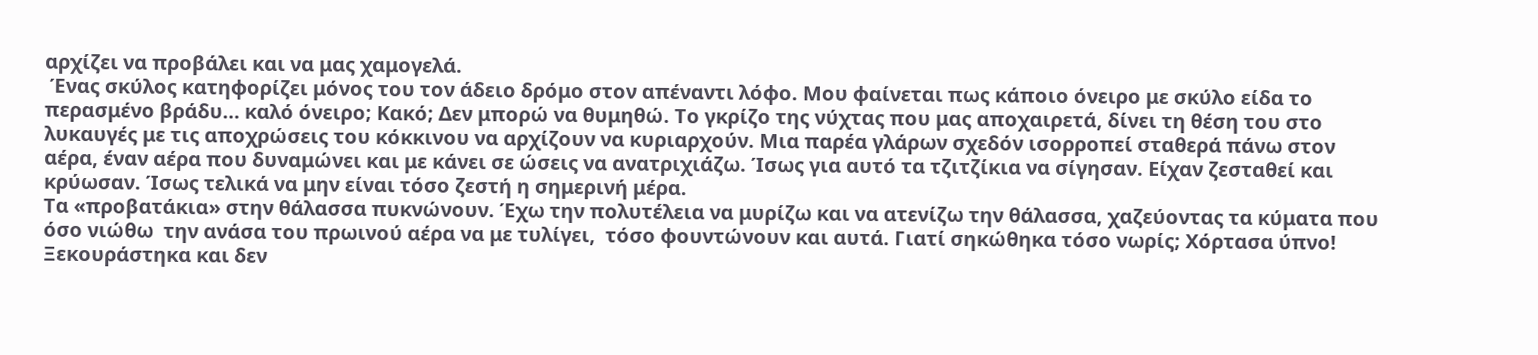αρχίζει να προβάλει και να μας χαμογελά.
 Ένας σκύλος κατηφορίζει μόνος του τον άδειο δρόμο στον απέναντι λόφο. Μου φαίνεται πως κάποιο όνειρο με σκύλο είδα το περασμένο βράδυ… καλό όνειρο; Κακό; Δεν μπορώ να θυμηθώ. Το γκρίζο της νύχτας που μας αποχαιρετά, δίνει τη θέση του στο λυκαυγές με τις αποχρώσεις του κόκκινου να αρχίζουν να κυριαρχούν. Μια παρέα γλάρων σχεδόν ισορροπεί σταθερά πάνω στον αέρα, έναν αέρα που δυναμώνει και με κάνει σε ώσεις να ανατριχιάζω. Ίσως για αυτό τα τζιτζίκια να σίγησαν. Είχαν ζεσταθεί και κρύωσαν. Ίσως τελικά να μην είναι τόσο ζεστή η σημερινή μέρα.
Τα «προβατάκια» στην θάλασσα πυκνώνουν. Έχω την πολυτέλεια να μυρίζω και να ατενίζω την θάλασσα, χαζεύοντας τα κύματα που όσο νιώθω  την ανάσα του πρωινού αέρα να με τυλίγει,  τόσο φουντώνουν και αυτά. Γιατί σηκώθηκα τόσο νωρίς; Χόρτασα ύπνο! Ξεκουράστηκα και δεν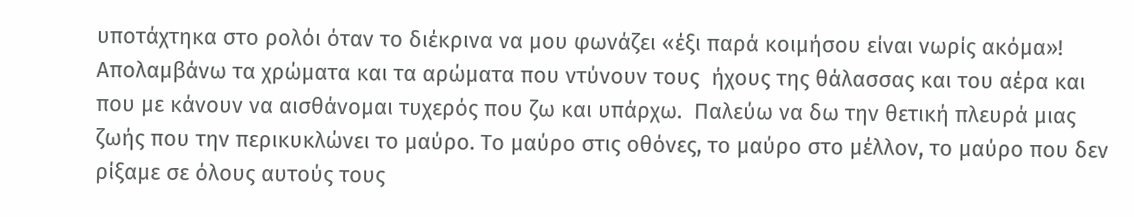υποτάχτηκα στο ρολόι όταν το διέκρινα να μου φωνάζει «έξι παρά κοιμήσου είναι νωρίς ακόμα»! Απολαμβάνω τα χρώματα και τα αρώματα που ντύνουν τους  ήχους της θάλασσας και του αέρα και που με κάνουν να αισθάνομαι τυχερός που ζω και υπάρχω.  Παλεύω να δω την θετική πλευρά μιας ζωής που την περικυκλώνει το μαύρο. Το μαύρο στις οθόνες, το μαύρο στο μέλλον, το μαύρο που δεν ρίξαμε σε όλους αυτούς τους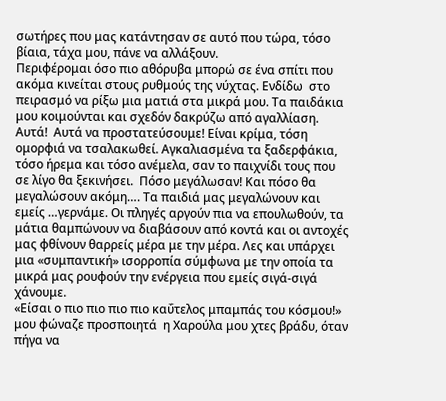σωτήρες που μας κατάντησαν σε αυτό που τώρα, τόσο βίαια, τάχα μου, πάνε να αλλάξουν.
Περιφέρομαι όσο πιο αθόρυβα μπορώ σε ένα σπίτι που ακόμα κινείται στους ρυθμούς της νύχτας. Ενδίδω  στο πειρασμό να ρίξω μια ματιά στα μικρά μου. Τα παιδάκια μου κοιμούνται και σχεδόν δακρύζω από αγαλλίαση. Αυτά!  Αυτά να προστατεύσουμε! Είναι κρίμα, τόση ομορφιά να τσαλακωθεί. Αγκαλιασμένα τα ξαδερφάκια, τόσο ήρεμα και τόσο ανέμελα, σαν το παιχνίδι τους που σε λίγο θα ξεκινήσει.  Πόσο μεγάλωσαν! Και πόσο θα μεγαλώσουν ακόμη…. Τα παιδιά μας μεγαλώνουν και εμείς …γερνάμε. Οι πληγές αργούν πια να επουλωθούν, τα μάτια θαμπώνουν να διαβάσουν από κοντά και οι αντοχές μας φθίνουν θαρρείς μέρα με την μέρα. Λες και υπάρχει μια «συμπαντική» ισορροπία σύμφωνα με την οποία τα μικρά μας ρουφούν την ενέργεια που εμείς σιγά-σιγά  χάνουμε.
«Είσαι ο πιο πιο πιο πιο καΰτελος μπαμπάς του κόσμου!» μου φώναζε προσποιητά  η Χαρούλα μου χτες βράδυ, όταν πήγα να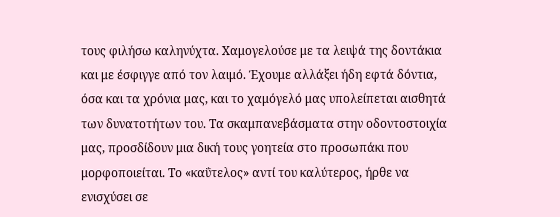τους φιλήσω καληνύχτα. Χαμογελούσε με τα λειψά της δοντάκια και με έσφιγγε από τον λαιμό. Έχουμε αλλάξει ήδη εφτά δόντια, όσα και τα χρόνια μας, και το χαμόγελό μας υπολείπεται αισθητά των δυνατοτήτων του. Τα σκαμπανεβάσματα στην οδοντοστοιχία  μας, προσδίδουν μια δική τους γοητεία στο προσωπάκι που μορφοποιείται. Το «καΰτελος» αντί του καλύτερος, ήρθε να ενισχύσει σε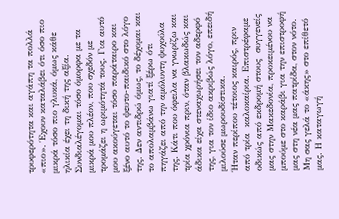τρυφερότητα και αγάπη τα πολλά «πιο». Έχουν καταλάβει ότι όσο πιο μικρά τόσο πιο γλυκά, όμως κάθε ηλικία έχει τη δική της αξία. Συνδιαλέγομαι τόσο όμορφα με τα μικρά μου πλέον, που σχεδόν με τρομάζει η ωριμότητά τους. Για αυτό μου ακούγεται τόσο παράταιρο και ξένο αυτό το ψευτο-παιδικό στο λόγο της. Δεν αντιδρώ όμως, το δέχομαι και το απολαμβάνω γιατί ξέρω ότι πηγάζει από την αμόλυντη ψυχούλα της. Κάτι που όφειλα να γνωρίζω και τρία χρόνια πριν, όταν βλακωδώς και άδικα είχα στεναχωρήσει τον αδερφό της, για τον ίδιο ακριβώς λόγο, επειδή μιλούσε μωρουδίστικα.
Ήταν περίπου τέτοιος καιρός, πριν από τρία  καλοκαίρια. Επιστρέφαμε οδικώς από εκδρομή στους  συγγενείς μας στην Μακεδονία, προκειμένου να μπούμε στο καράβι για την επιστροφή μας στη νέα μας πατρίδα, στον νότο. Μη σας γελά το «άκης» στο επίθετό μας. Η καταγωγή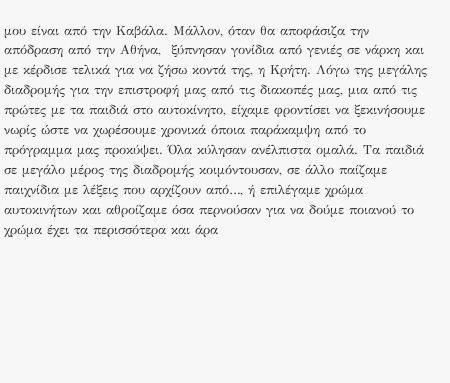μου είναι από την Καβάλα. Μάλλον, όταν θα αποφάσιζα την απόδραση από την Αθήνα,  ξύπνησαν γονίδια από γενιές σε νάρκη και με κέρδισε τελικά για να ζήσω κοντά της, η Κρήτη. Λόγω της μεγάλης διαδρομής για την επιστροφή μας από τις διακοπές μας, μια από τις πρώτες με τα παιδιά στο αυτοκίνητο, είχαμε φροντίσει να ξεκινήσουμε νωρίς ώστε να χωρέσουμε χρονικά όποια παράκαμψη από το πρόγραμμα μας προκύψει. Όλα κύλησαν ανέλπιστα ομαλά. Τα παιδιά σε μεγάλο μέρος της διαδρομής κοιμόντουσαν, σε άλλο παίζαμε παιχνίδια με λέξεις που αρχίζουν από…, ή επιλέγαμε χρώμα αυτοκινήτων και αθροίζαμε όσα περνούσαν για να δούμε ποιανού το χρώμα έχει τα περισσότερα και άρα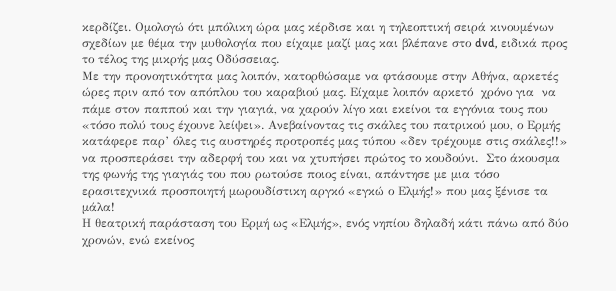κερδίζει. Ομολογώ ότι μπόλικη ώρα μας κέρδισε και η τηλεοπτική σειρά κινουμένων σχεδίων με θέμα την μυθολογία που είχαμε μαζί μας και βλέπανε στο dvd, ειδικά προς το τέλος της μικρής μας Οδύσσειας.
Με την προνοητικότητα μας λοιπόν, κατορθώσαμε να φτάσουμε στην Αθήνα, αρκετές ώρες πριν από τον απόπλου του καραβιού μας. Είχαμε λοιπόν αρκετό  χρόνο για  να πάμε στον παππού και την γιαγιά, να χαρούν λίγο και εκείνοι τα εγγόνια τους που «τόσο πολύ τους έχουνε λείψει». Ανεβαίνοντας τις σκάλες του πατρικού μου, ο Ερμής κατάφερε παρ’ όλες τις αυστηρές προτροπές μας τύπου «δεν τρέχουμε στις σκάλες!!» να προσπεράσει την αδερφή του και να χτυπήσει πρώτος το κουδούνι.  Στο άκουσμα της φωνής της γιαγιάς του που ρωτούσε ποιος είναι, απάντησε με μια τόσο ερασιτεχνικά προσποιητή μωρουδίστικη αργκό «εγκώ ο Ελμής!» που μας ξένισε τα μάλα!
Η θεατρική παράσταση του Ερμή ως «Ελμής», ενός νηπίου δηλαδή κάτι πάνω από δύο χρονών, ενώ εκείνος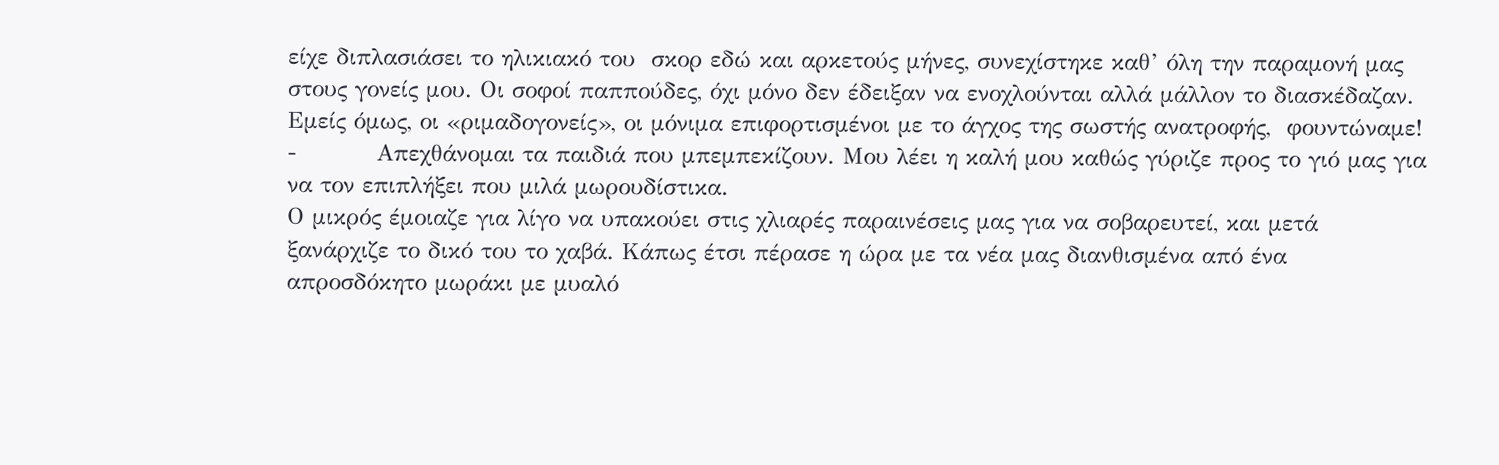είχε διπλασιάσει το ηλικιακό του  σκορ εδώ και αρκετούς μήνες, συνεχίστηκε καθ’ όλη την παραμονή μας στους γονείς μου. Οι σοφοί παππούδες, όχι μόνο δεν έδειξαν να ενοχλούνται αλλά μάλλον το διασκέδαζαν. Εμείς όμως, οι «ριμαδογονείς», οι μόνιμα επιφορτισμένοι με το άγχος της σωστής ανατροφής,  φουντώναμε!
-          Απεχθάνομαι τα παιδιά που μπεμπεκίζουν. Μου λέει η καλή μου καθώς γύριζε προς το γιό μας για να τον επιπλήξει που μιλά μωρουδίστικα.
Ο μικρός έμοιαζε για λίγο να υπακούει στις χλιαρές παραινέσεις μας για να σοβαρευτεί, και μετά ξανάρχιζε το δικό του το χαβά. Κάπως έτσι πέρασε η ώρα με τα νέα μας διανθισμένα από ένα απροσδόκητο μωράκι με μυαλό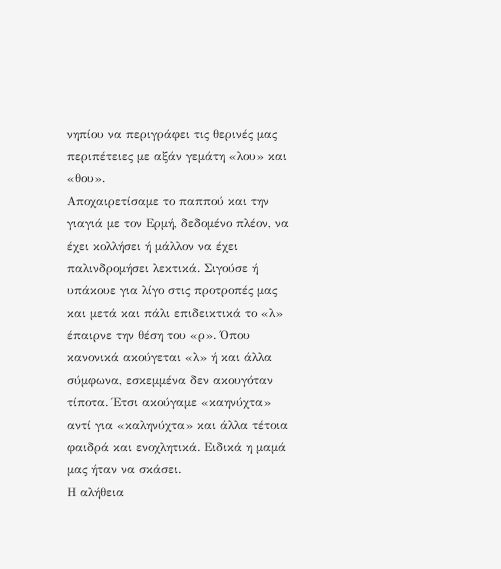νηπίου να περιγράφει τις θερινές μας περιπέτειες με αξάν γεμάτη «λου» και «θου».
Αποχαιρετίσαμε το παππού και την γιαγιά με τον Ερμή, δεδομένο πλέον, να έχει κολλήσει ή μάλλον να έχει παλινδρομήσει λεκτικά. Σιγούσε ή υπάκουε για λίγο στις προτροπές μας και μετά και πάλι επιδεικτικά το «λ» έπαιρνε την θέση του «ρ». Όπου κανονικά ακούγεται «λ» ή και άλλα σύμφωνα, εσκεμμένα δεν ακουγόταν τίποτα. Έτσι ακούγαμε «καηνύχτα»   αντί για «καληνύχτα» και άλλα τέτοια φαιδρά και ενοχλητικά. Ειδικά η μαμά μας ήταν να σκάσει.
Η αλήθεια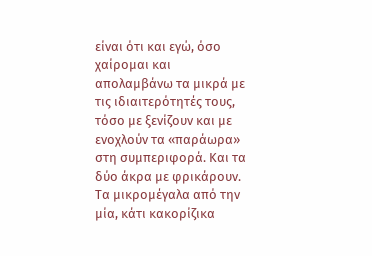είναι ότι και εγώ, όσο χαίρομαι και απολαμβάνω τα μικρά με τις ιδιαιτερότητές τους, τόσο με ξενίζουν και με ενοχλούν τα «παράωρα» στη συμπεριφορά. Και τα δύο άκρα με φρικάρουν. Τα μικρομέγαλα από την μία, κάτι κακορίζικα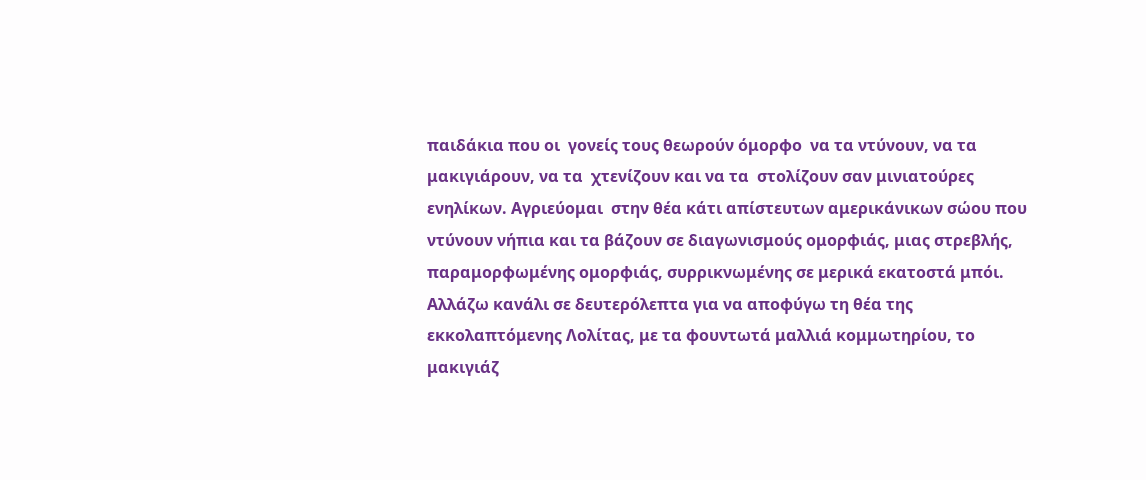παιδάκια που οι  γονείς τους θεωρούν όμορφο  να τα ντύνουν, να τα μακιγιάρουν, να τα  χτενίζουν και να τα  στολίζουν σαν μινιατούρες ενηλίκων. Αγριεύομαι  στην θέα κάτι απίστευτων αμερικάνικων σώου που ντύνουν νήπια και τα βάζουν σε διαγωνισμούς ομορφιάς, μιας στρεβλής, παραμορφωμένης ομορφιάς, συρρικνωμένης σε μερικά εκατοστά μπόι. Αλλάζω κανάλι σε δευτερόλεπτα για να αποφύγω τη θέα της εκκολαπτόμενης Λολίτας, με τα φουντωτά μαλλιά κομμωτηρίου, το μακιγιάζ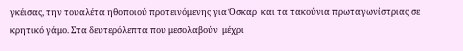γκέισας, την τουαλέτα ηθοποιού προτεινόμενης για Όσκαρ  και τα τακούνια πρωταγωνίστριας σε κρητικό γάμο. Στα δευτερόλεπτα που μεσολαβούν  μέχρι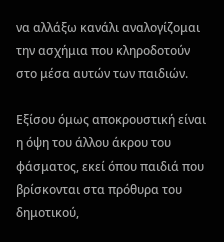να αλλάξω κανάλι αναλογίζομαι την ασχήμια που κληροδοτούν στο μέσα αυτών των παιδιών.

Εξίσου όμως αποκρουστική είναι η όψη του άλλου άκρου του φάσματος, εκεί όπου παιδιά που βρίσκονται στα πρόθυρα του δημοτικού,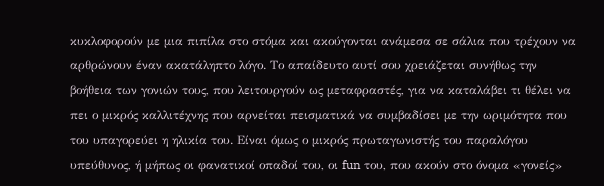κυκλοφορούν με μια πιπίλα στο στόμα και ακούγονται ανάμεσα σε σάλια που τρέχουν να αρθρώνουν έναν ακατάληπτο λόγο. Το απαίδευτο αυτί σου χρειάζεται συνήθως την βοήθεια των γονιών τους, που λειτουργούν ως μεταφραστές, για να καταλάβει τι θέλει να πει ο μικρός καλλιτέχνης που αρνείται πεισματικά να συμβαδίσει με την ωριμότητα που του υπαγορεύει η ηλικία του. Είναι όμως ο μικρός πρωταγωνιστής του παραλόγου υπεύθυνος, ή μήπως οι φανατικοί οπαδοί του, οι fun του, που ακούν στο όνομα «γονείς»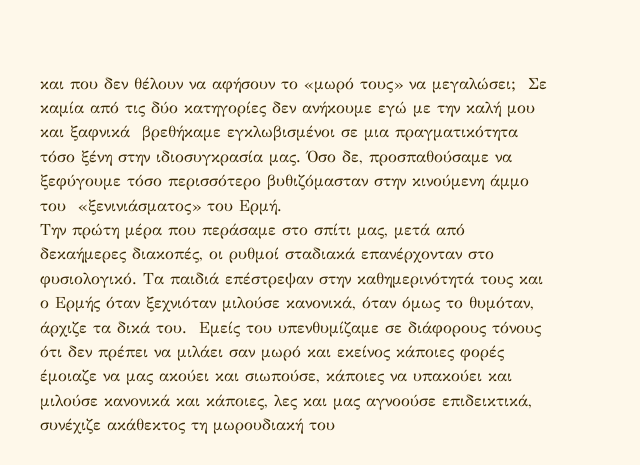και που δεν θέλουν να αφήσουν το «μωρό τους» να μεγαλώσει;  Σε καμία από τις δύο κατηγορίες δεν ανήκουμε εγώ με την καλή μου και ξαφνικά  βρεθήκαμε εγκλωβισμένοι σε μια πραγματικότητα τόσο ξένη στην ιδιοσυγκρασία μας. Όσο δε, προσπαθούσαμε να ξεφύγουμε τόσο περισσότερο βυθιζόμασταν στην κινούμενη άμμο του  «ξενινιάσματος» του Ερμή.
Την πρώτη μέρα που περάσαμε στο σπίτι μας, μετά από δεκαήμερες διακοπές, οι ρυθμοί σταδιακά επανέρχονταν στο φυσιολογικό. Τα παιδιά επέστρεψαν στην καθημερινότητά τους και ο Ερμής όταν ξεχνιόταν μιλούσε κανονικά, όταν όμως το θυμόταν, άρχιζε τα δικά του.  Εμείς του υπενθυμίζαμε σε διάφορους τόνους ότι δεν πρέπει να μιλάει σαν μωρό και εκείνος κάποιες φορές έμοιαζε να μας ακούει και σιωπούσε, κάποιες να υπακούει και μιλούσε κανονικά και κάποιες, λες και μας αγνοούσε επιδεικτικά, συνέχιζε ακάθεκτος τη μωρουδιακή του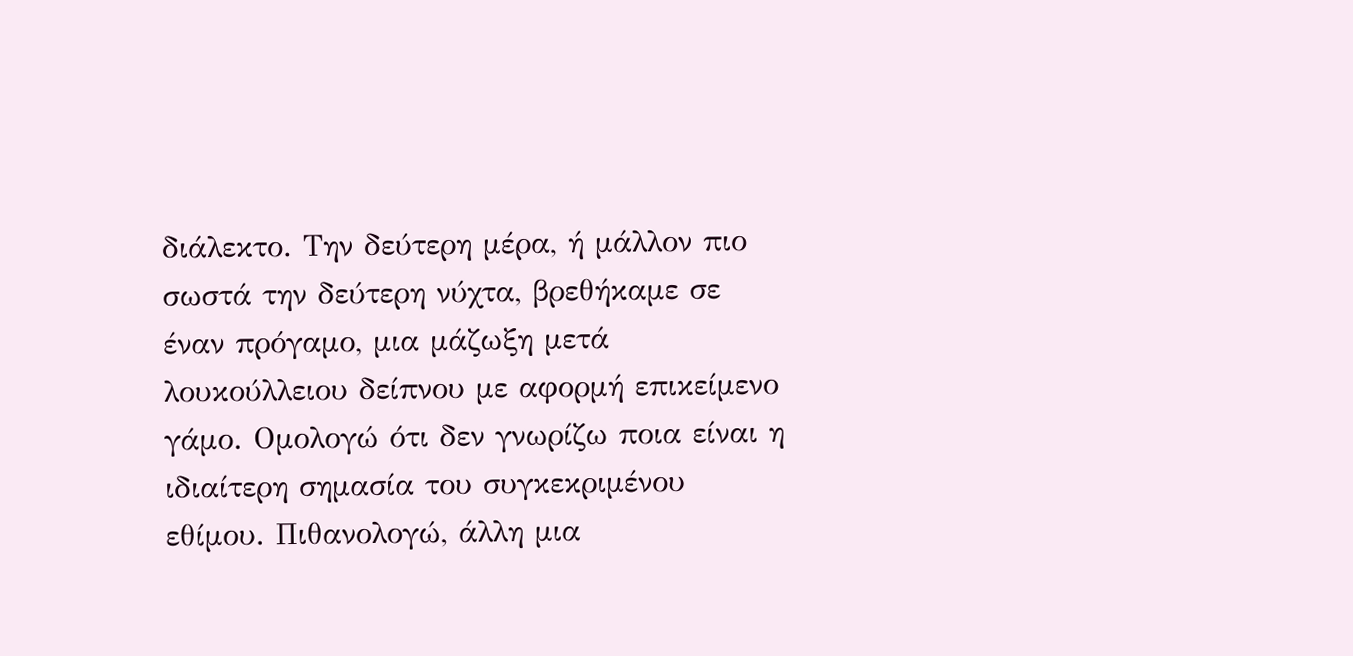διάλεκτο. Την δεύτερη μέρα, ή μάλλον πιο σωστά την δεύτερη νύχτα, βρεθήκαμε σε έναν πρόγαμο, μια μάζωξη μετά λουκούλλειου δείπνου με αφορμή επικείμενο γάμο. Ομολογώ ότι δεν γνωρίζω ποια είναι η ιδιαίτερη σημασία του συγκεκριμένου εθίμου. Πιθανολογώ, άλλη μια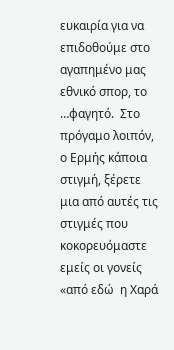ευκαιρία για να επιδοθούμε στο αγαπημένο μας εθνικό σπορ, το …φαγητό.  Στο πρόγαμο λοιπόν, ο Ερμής κάποια στιγμή, ξέρετε μια από αυτές τις στιγμές που κοκορευόμαστε εμείς οι γονείς «από εδώ  η Χαρά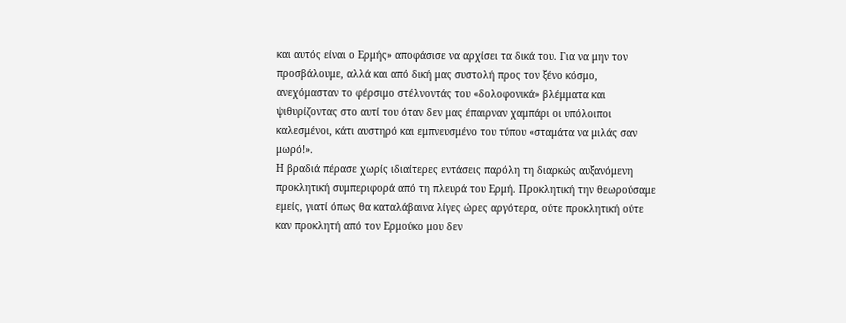και αυτός είναι ο Ερμής» αποφάσισε να αρχίσει τα δικά του. Για να μην τον προσβάλουμε, αλλά και από δική μας συστολή προς τον ξένο κόσμο, ανεχόμασταν το φέρσιμο στέλνοντάς του «δολοφονικά» βλέμματα και ψιθυρίζοντας στο αυτί του όταν δεν μας έπαιρναν χαμπάρι οι υπόλοιποι καλεσμένοι, κάτι αυστηρό και εμπνευσμένο του τύπου «σταμάτα να μιλάς σαν μωρό!».
Η βραδιά πέρασε χωρίς ιδιαίτερες εντάσεις παρόλη τη διαρκώς αυξανόμενη προκλητική συμπεριφορά από τη πλευρά του Ερμή. Προκλητική την θεωρούσαμε εμείς, γιατί όπως θα καταλάβαινα λίγες ώρες αργότερα, ούτε προκλητική ούτε καν προκλητή από τον Ερμούκο μου δεν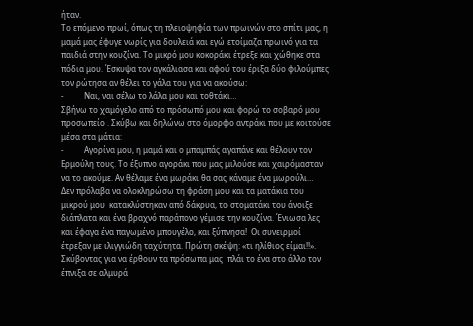ήταν.
Το επόμενο πρωί, όπως τη πλειοψηφία των πρωινών στο σπίτι μας, η μαμά μας έφυγε νωρίς για δουλειά και εγώ ετοίμαζα πρωινό για τα παιδιά στην κουζίνα. Το μικρό μου κοκοράκι έτρεξε και χώθηκε στα πόδια μου. Έσκυψα τον αγκάλιασα και αφού του έριξα δύο φιλούμπες τον ρώτησα αν θέλει το γάλα του για να ακούσω:
-          Ναι, ναι σέλω το λάλα μου και τοθτάκι…
Σβήνω το χαμόγελο από το πρόσωπό μου και φορώ το σοβαρό μου προσωπείο . Σκύβω και δηλώνω στο όμορφο αντράκι που με κοιτούσε μέσα στα μάτια:
-          Αγορίνα μου, η μαμά και ο μπαμπάς αγαπάνε και θέλουν τον Ερμούλη τους. Το έξυπνο αγοράκι που μας μιλούσε και χαιρόμασταν να το ακούμε. Αν θέλαμε ένα μωράκι θα σας κάναμε ένα μωρούλι…
Δεν πρόλαβα να ολοκληρώσω τη φράση μου και τα ματάκια του μικρού μου  κατακλύστηκαν από δάκρυα, το στοματάκι του άνοιξε διάπλατα και ένα βραχνό παράπονο γέμισε την κουζίνα. Ένιωσα λες και έφαγα ένα παγωμένο μπουγέλο, και ξύπνησα!  Οι συνειρμοί έτρεξαν με ιλιγγιώδη ταχύτητα. Πρώτη σκέψη: «τι ηλίθιος είμαι!!». Σκύβοντας για να έρθουν τα πρόσωπα μας  πλάι το ένα στο άλλο τον έπνιξα σε αλμυρά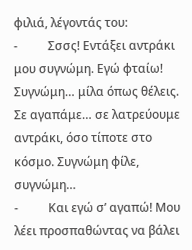φιλιά, λέγοντάς του:
-          Σσσς! Εντάξει αντράκι μου συγνώμη. Εγώ φταίω! Συγνώμη… μίλα όπως θέλεις. Σε αγαπάμε… σε λατρεύουμε αντράκι, όσο τίποτε στο κόσμο. Συγνώμη φίλε, συγνώμη…
-          Και εγώ σ’ αγαπώ! Μου λέει προσπαθώντας να βάλει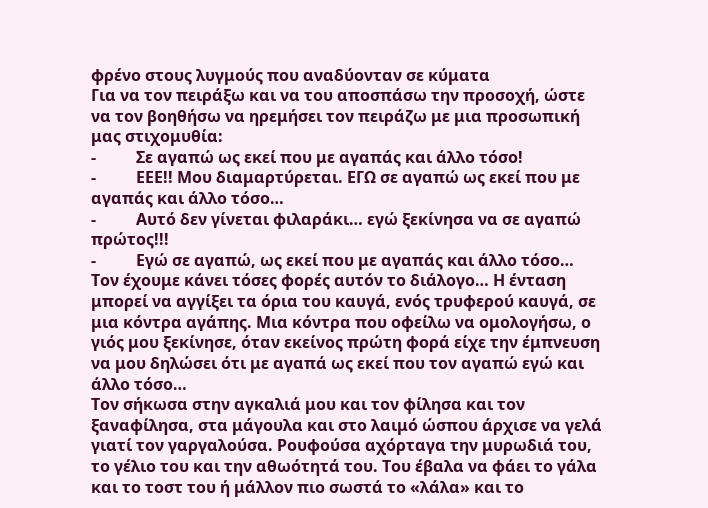φρένο στους λυγμούς που αναδύονταν σε κύματα
Για να τον πειράξω και να του αποσπάσω την προσοχή, ώστε να τον βοηθήσω να ηρεμήσει τον πειράζω με μια προσωπική μας στιχομυθία:
-          Σε αγαπώ ως εκεί που με αγαπάς και άλλο τόσο!
-          ΕΕΕ!! Μου διαμαρτύρεται. ΕΓΩ σε αγαπώ ως εκεί που με αγαπάς και άλλο τόσο…
-          Αυτό δεν γίνεται φιλαράκι… εγώ ξεκίνησα να σε αγαπώ πρώτος!!!
-          Εγώ σε αγαπώ, ως εκεί που με αγαπάς και άλλο τόσο…
Τον έχουμε κάνει τόσες φορές αυτόν το διάλογο… Η ένταση μπορεί να αγγίξει τα όρια του καυγά, ενός τρυφερού καυγά, σε μια κόντρα αγάπης. Μια κόντρα που οφείλω να ομολογήσω, ο γιός μου ξεκίνησε, όταν εκείνος πρώτη φορά είχε την έμπνευση να μου δηλώσει ότι με αγαπά ως εκεί που τον αγαπώ εγώ και άλλο τόσο…
Τον σήκωσα στην αγκαλιά μου και τον φίλησα και τον ξαναφίλησα, στα μάγουλα και στο λαιμό ώσπου άρχισε να γελά γιατί τον γαργαλούσα. Ρουφούσα αχόρταγα την μυρωδιά του, το γέλιο του και την αθωότητά του. Του έβαλα να φάει το γάλα και το τοστ του ή μάλλον πιο σωστά το «λάλα» και το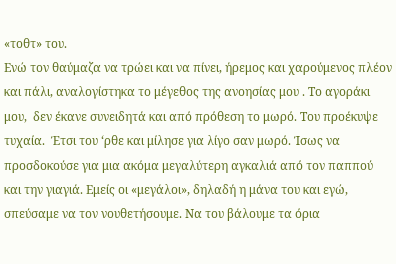«τοθτ» του.
Ενώ τον θαύμαζα να τρώει και να πίνει, ήρεμος και χαρούμενος πλέον και πάλι, αναλογίστηκα το μέγεθος της ανοησίας μου . Το αγοράκι μου,  δεν έκανε συνειδητά και από πρόθεση το μωρό. Του προέκυψε τυχαία.  Έτσι του ‘ρθε και μίλησε για λίγο σαν μωρό. Ίσως να προσδοκούσε για μια ακόμα μεγαλύτερη αγκαλιά από τον παππού και την γιαγιά. Εμείς οι «μεγάλοι», δηλαδή η μάνα του και εγώ, σπεύσαμε να τον νουθετήσουμε. Να του βάλουμε τα όρια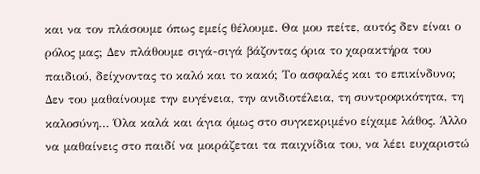και να τον πλάσουμε όπως εμείς θέλουμε. Θα μου πείτε, αυτός δεν είναι ο ρόλος μας; Δεν πλάθουμε σιγά-σιγά βάζοντας όρια το χαρακτήρα του παιδιού, δείχνοντας το καλό και το κακό; Το ασφαλές και το επικίνδυνο;  Δεν του μαθαίνουμε την ευγένεια, την ανιδιοτέλεια, τη συντροφικότητα, τη καλοσύνη… Όλα καλά και άγια όμως στο συγκεκριμένο είχαμε λάθος. Άλλο να μαθαίνεις στο παιδί να μοιράζεται τα παιχνίδια του, να λέει ευχαριστώ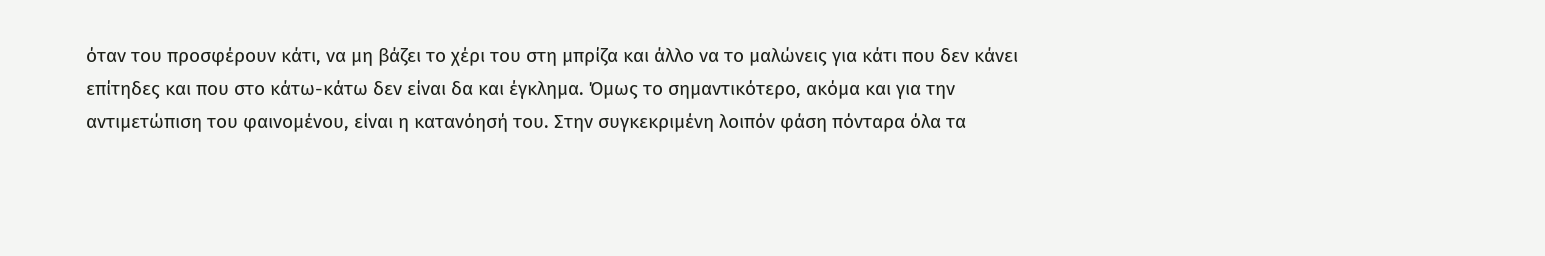όταν του προσφέρουν κάτι, να μη βάζει το χέρι του στη μπρίζα και άλλο να το μαλώνεις για κάτι που δεν κάνει επίτηδες και που στο κάτω-κάτω δεν είναι δα και έγκλημα. Όμως το σημαντικότερο, ακόμα και για την αντιμετώπιση του φαινομένου, είναι η κατανόησή του. Στην συγκεκριμένη λοιπόν φάση πόνταρα όλα τα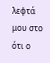λεφτά μου στο ότι ο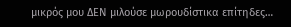μικρός μου ΔΕΝ μιλούσε μωρουδίστικα επίτηδες…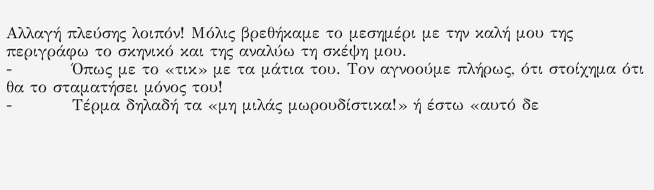Αλλαγή πλεύσης λοιπόν! Μόλις βρεθήκαμε το μεσημέρι με την καλή μου της περιγράφω το σκηνικό και της αναλύω τη σκέψη μου.
-          Όπως με το «τικ» με τα μάτια του. Τον αγνοούμε πλήρως, ότι στοίχημα ότι θα το σταματήσει μόνος του!
-          Τέρμα δηλαδή τα «μη μιλάς μωρουδίστικα!» ή έστω «αυτό δε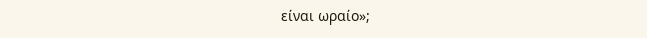είναι ωραίο»;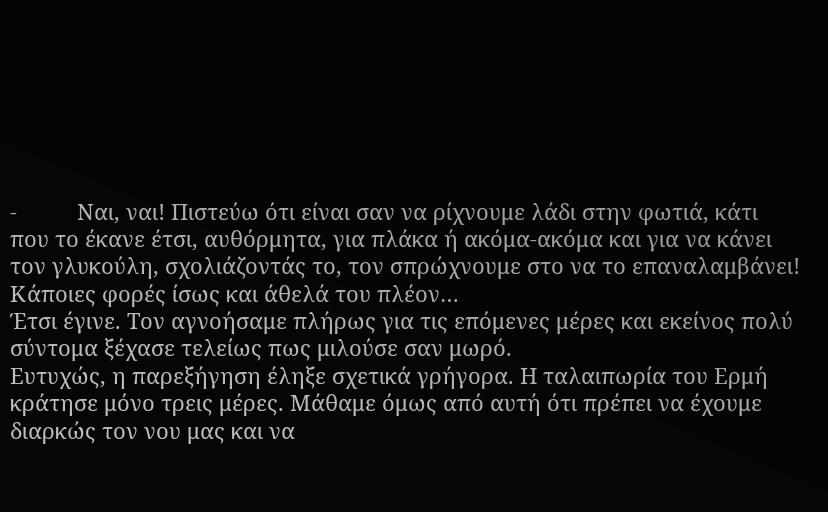-          Ναι, ναι! Πιστεύω ότι είναι σαν να ρίχνουμε λάδι στην φωτιά, κάτι που το έκανε έτσι, αυθόρμητα, για πλάκα ή ακόμα-ακόμα και για να κάνει τον γλυκούλη, σχολιάζοντάς το, τον σπρώχνουμε στο να το επαναλαμβάνει! Κάποιες φορές ίσως και άθελά του πλέον…
Έτσι έγινε. Τον αγνοήσαμε πλήρως για τις επόμενες μέρες και εκείνος πολύ σύντομα ξέχασε τελείως πως μιλούσε σαν μωρό.
Ευτυχώς, η παρεξήγηση έληξε σχετικά γρήγορα. Η ταλαιπωρία του Ερμή κράτησε μόνο τρεις μέρες. Μάθαμε όμως από αυτή ότι πρέπει να έχουμε διαρκώς τον νου μας και να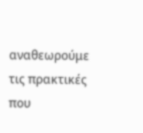αναθεωρούμε τις πρακτικές που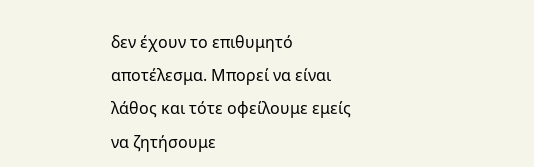δεν έχουν το επιθυμητό αποτέλεσμα. Μπορεί να είναι λάθος και τότε οφείλουμε εμείς να ζητήσουμε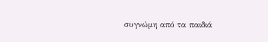συγνώμη από τα παιδιά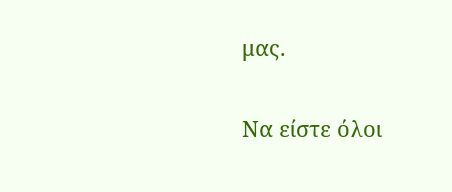μας.

Να είστε όλοι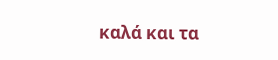καλά και τα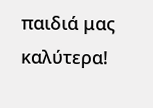παιδιά μας καλύτερα!